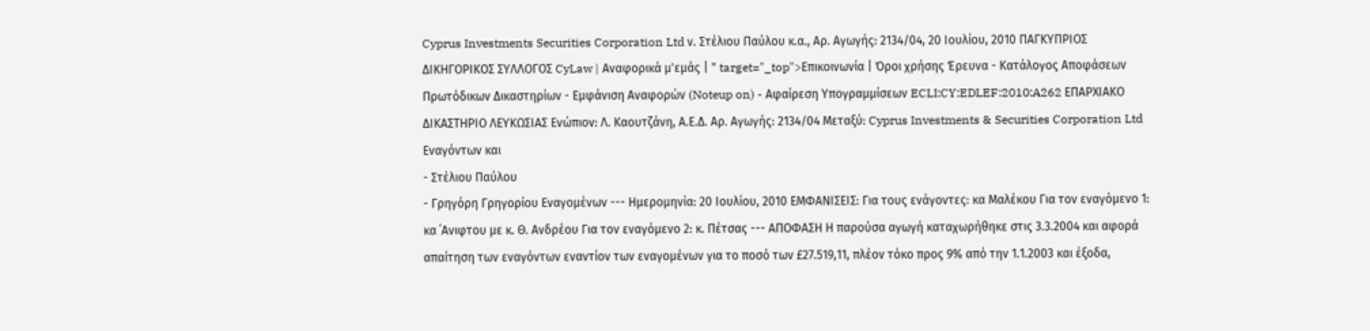Cyprus Investments Securities Corporation Ltd ν. Στέλιου Παύλου κ.α., Αρ. Αγωγής: 2134/04, 20 Ιουλίου, 2010 ΠΑΓΚΥΠΡΙΟΣ ΔΙΚΗΓΟΡΙΚΟΣ ΣΥΛΛΟΓΟΣ CyLaw | Αναφορικά μ'εμάς | " target="_top">Επικοινωνία | Όροι χρήσης Έρευνα - Κατάλογος Αποφάσεων Πρωτόδικων Δικαστηρίων - Εμφάνιση Αναφορών (Noteup on) - Αφαίρεση Υπογραμμίσεων ECLI:CY:EDLEF:2010:A262 ΕΠΑΡΧΙΑΚΟ ΔΙΚΑΣΤΗΡΙΟ ΛΕΥΚΩΣΙΑΣ Ενώπιον: Λ. Καουτζάνη, Α.Ε.Δ. Αρ. Αγωγής: 2134/04 Μεταξύ: Cyprus Investments & Securities Corporation Ltd Εναγόντων και
- Στέλιου Παύλου
- Γρηγόρη Γρηγορίου Εναγομένων --- Ημερομηνία: 20 Ιουλίου, 2010 ΕΜΦΑΝΙΣΕΙΣ: Για τους ενάγοντες: κα Μαλέκου Για τον εναγόμενο 1: κα ΄Ανιφτου με κ. Θ. Ανδρέου Για τον εναγόμενο 2: κ. Πέτσας --- ΑΠΟΦΑΣΗ Η παρούσα αγωγή καταχωρήθηκε στις 3.3.2004 και αφορά απαίτηση των εναγόντων εναντίον των εναγομένων για το ποσό των £27.519,11, πλέον τόκο προς 9% από την 1.1.2003 και έξοδα,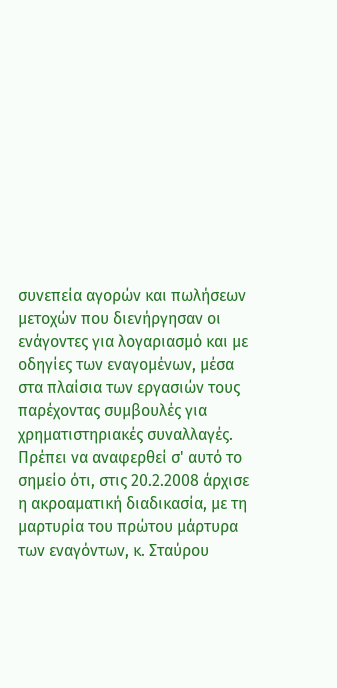συνεπεία αγορών και πωλήσεων μετοχών που διενήργησαν οι ενάγοντες για λογαριασμό και με οδηγίες των εναγομένων, μέσα στα πλαίσια των εργασιών τους παρέχοντας συμβουλές για χρηματιστηριακές συναλλαγές. Πρέπει να αναφερθεί σ' αυτό το σημείο ότι, στις 20.2.2008 άρχισε η ακροαματική διαδικασία, με τη μαρτυρία του πρώτου μάρτυρα των εναγόντων, κ. Σταύρου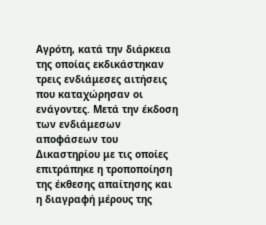Αγρότη, κατά την διάρκεια της οποίας εκδικάστηκαν τρεις ενδιάμεσες αιτήσεις που καταχώρησαν οι ενάγοντες. Μετά την έκδοση των ενδιάμεσων αποφάσεων του Δικαστηρίου με τις οποίες επιτράπηκε η τροποποίηση της έκθεσης απαίτησης και η διαγραφή μέρους της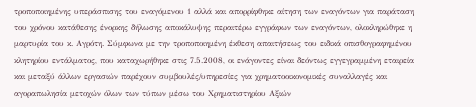τροποποιημένης υπεράσπισης του εναγόμενου 1 αλλά και απορρίφθηκε αίτηση των εναγόντων για παράταση του χρόνου κατάθεσης ένορκης δήλωσης αποκάλυψης περαιτέρω εγγράφων των εναγόντων, ολοκληρώθηκε η μαρτυρία του κ. Αγρότη. Σύμφωνα με την τροποποιημένη έκθεση απαιτήσεως του ειδικά οπισθογραφημένου κλητηρίου εντάλματος, που καταχωρήθηκε στις 7.5.2008, οι ενάγοντες είναι δεόντως εγγεγραμμένη εταιρεία και μεταξύ άλλων εργασιών παρέχουν συμβουλές/υπηρεσίες για χρηματοοικονομικές συναλλαγές και αγοραπωλησία μετοχών όλων των τύπων μέσω του Χρηματιστηρίου Αξιών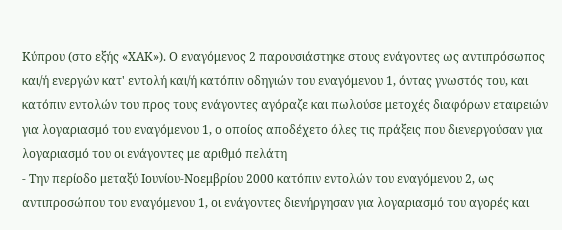Κύπρου (στο εξής «ΧΑΚ»). Ο εναγόμενος 2 παρουσιάστηκε στους ενάγοντες ως αντιπρόσωπος και/ή ενεργών κατ' εντολή και/ή κατόπιν οδηγιών του εναγόμενου 1, όντας γνωστός του, και κατόπιν εντολών του προς τους ενάγοντες αγόραζε και πωλούσε μετοχές διαφόρων εταιρειών για λογαριασμό του εναγόμενου 1, ο οποίος αποδέχετο όλες τις πράξεις που διενεργούσαν για λογαριασμό του οι ενάγοντες με αριθμό πελάτη
- Την περίοδο μεταξύ Ιουνίου-Νοεμβρίου 2000 κατόπιν εντολών του εναγόμενου 2, ως αντιπροσώπου του εναγόμενου 1, οι ενάγοντες διενήργησαν για λογαριασμό του αγορές και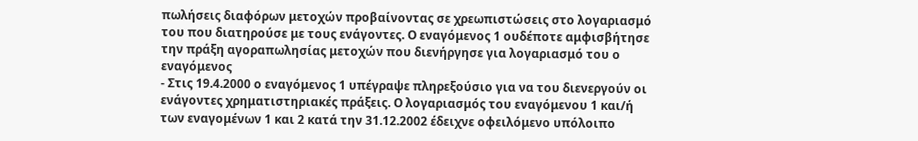πωλήσεις διαφόρων μετοχών προβαίνοντας σε χρεωπιστώσεις στο λογαριασμό του που διατηρούσε με τους ενάγοντες. Ο εναγόμενος 1 ουδέποτε αμφισβήτησε την πράξη αγοραπωλησίας μετοχών που διενήργησε για λογαριασμό του ο εναγόμενος
- Στις 19.4.2000 ο εναγόμενος 1 υπέγραψε πληρεξούσιο για να του διενεργούν οι ενάγοντες χρηματιστηριακές πράξεις. Ο λογαριασμός του εναγόμενου 1 και/ή των εναγομένων 1 και 2 κατά την 31.12.2002 έδειχνε οφειλόμενο υπόλοιπο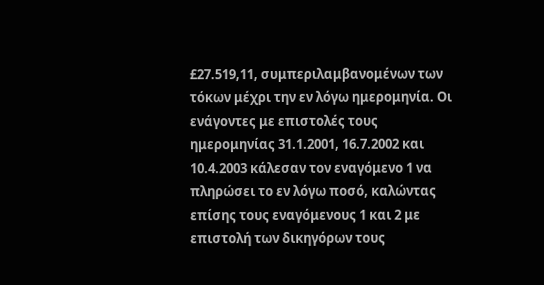£27.519,11, συμπεριλαμβανομένων των τόκων μέχρι την εν λόγω ημερομηνία. Οι ενάγοντες με επιστολές τους ημερομηνίας 31.1.2001, 16.7.2002 και 10.4.2003 κάλεσαν τον εναγόμενο 1 να πληρώσει το εν λόγω ποσό, καλώντας επίσης τους εναγόμενους 1 και 2 με επιστολή των δικηγόρων τους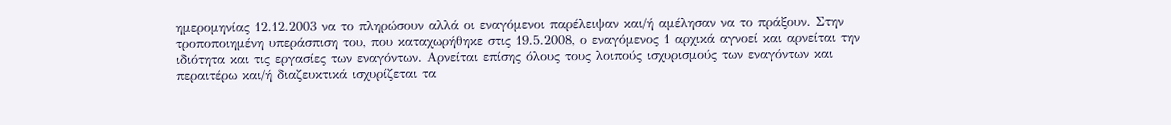ημερομηνίας 12.12.2003 να το πληρώσουν αλλά οι εναγόμενοι παρέλειψαν και/ή αμέλησαν να το πράξουν. Στην τροποποιημένη υπεράσπιση του, που καταχωρήθηκε στις 19.5.2008, ο εναγόμενος 1 αρχικά αγνοεί και αρνείται την ιδιότητα και τις εργασίες των εναγόντων. Αρνείται επίσης όλους τους λοιπούς ισχυρισμούς των εναγόντων και περαιτέρω και/ή διαζευκτικά ισχυρίζεται τα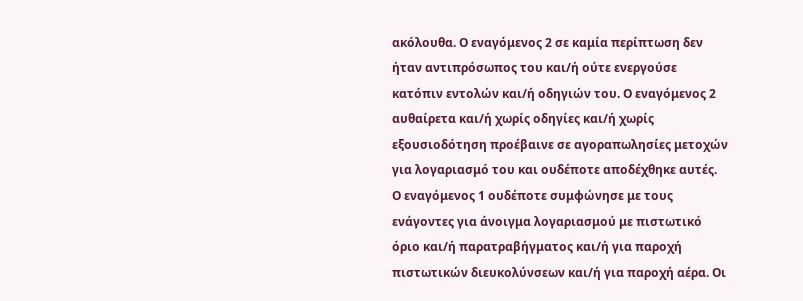ακόλουθα. Ο εναγόμενος 2 σε καμία περίπτωση δεν ήταν αντιπρόσωπος του και/ή ούτε ενεργούσε κατόπιν εντολών και/ή οδηγιών του. Ο εναγόμενος 2 αυθαίρετα και/ή χωρίς οδηγίες και/ή χωρίς εξουσιοδότηση προέβαινε σε αγοραπωλησίες μετοχών για λογαριασμό του και ουδέποτε αποδέχθηκε αυτές. Ο εναγόμενος 1 ουδέποτε συμφώνησε με τους ενάγοντες για άνοιγμα λογαριασμού με πιστωτικό όριο και/ή παρατραβήγματος και/ή για παροχή πιστωτικών διευκολύνσεων και/ή για παροχή αέρα. Οι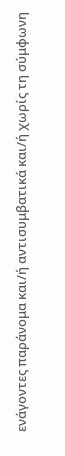ενάγοντες παράνομα και/ή αντισυμβατικά και/ή χωρίς τη σύμφωνη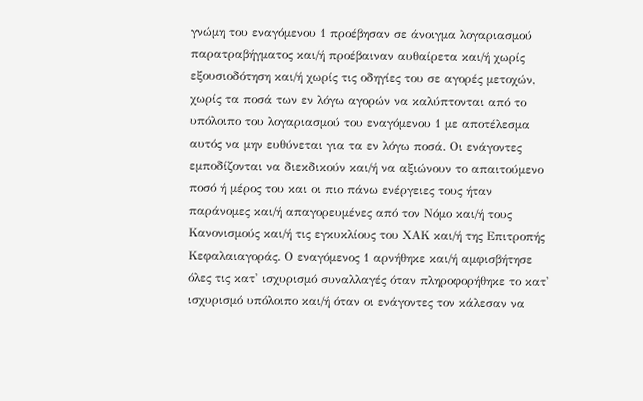γνώμη του εναγόμενου 1 προέβησαν σε άνοιγμα λογαριασμού παρατραβήγματος και/ή προέβαιναν αυθαίρετα και/ή χωρίς εξουσιοδότηση και/ή χωρίς τις οδηγίες του σε αγορές μετοχών, χωρίς τα ποσά των εν λόγω αγορών να καλύπτονται από το υπόλοιπο του λογαριασμού του εναγόμενου 1 με αποτέλεσμα αυτός να μην ευθύνεται για τα εν λόγω ποσά. Οι ενάγοντες εμποδίζονται να διεκδικούν και/ή να αξιώνουν το απαιτούμενο ποσό ή μέρος του και οι πιο πάνω ενέργειες τους ήταν παράνομες και/ή απαγορευμένες από τον Νόμο και/ή τους Κανονισμούς και/ή τις εγκυκλίους του ΧΑΚ και/ή της Επιτροπής Κεφαλαιαγοράς. Ο εναγόμενος 1 αρνήθηκε και/ή αμφισβήτησε όλες τις κατ' ισχυρισμό συναλλαγές όταν πληροφορήθηκε το κατ' ισχυρισμό υπόλοιπο και/ή όταν οι ενάγοντες τον κάλεσαν να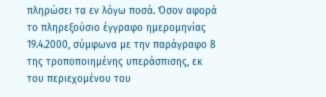πληρώσει τα εν λόγω ποσά. Όσον αφορά το πληρεξούσιο έγγραφο ημερομηνίας 19.4.2000, σύμφωνα με την παράγραφο 8 της τροποποιημένης υπεράσπισης, εκ του περιεχομένου του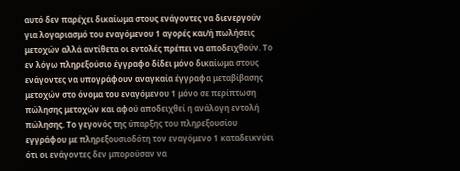αυτό δεν παρέχει δικαίωμα στους ενάγοντες να διενεργούν για λογαριασμό του εναγόμενου 1 αγορές και/ή πωλήσεις μετοχών αλλά αντίθετα οι εντολές πρέπει να αποδειχθούν. Το εν λόγω πληρεξούσιο έγγραφο δίδει μόνο δικαίωμα στους ενάγοντες να υπογράφουν αναγκαία έγγραφα μεταβίβασης μετοχών στο όνομα του εναγόμενου 1 μόνο σε περίπτωση πώλησης μετοχών και αφού αποδειχθεί η ανάλογη εντολή πώλησης. Το γεγονός της ύπαρξης του πληρεξουσίου εγγράφου με πληρεξουσιοδότη τον εναγόμενο 1 καταδεικνύει ότι οι ενάγοντες δεν μπορούσαν να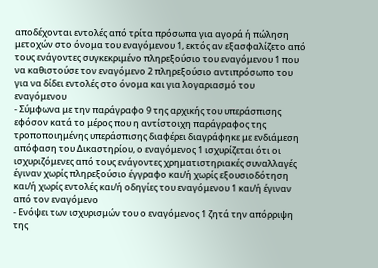αποδέχονται εντολές από τρίτα πρόσωπα για αγορά ή πώληση μετοχών στο όνομα του εναγόμενου 1, εκτός αν εξασφαλίζετο από τους ενάγοντες συγκεκριμένο πληρεξούσιο του εναγόμενου 1 που να καθιστούσε τον εναγόμενο 2 πληρεξούσιο αντιπρόσωπο του για να δίδει εντολές στο όνομα και για λογαριασμό του εναγόμενου
- Σύμφωνα με την παράγραφο 9 της αρχικής του υπεράσπισης εφόσον κατά το μέρος που η αντίστοιχη παράγραφος της τροποποιημένης υπεράσπισης διαφέρει διαγράφηκε με ενδιάμεση απόφαση του Δικαστηρίου, ο εναγόμενος 1 ισχυρίζεται ότι οι ισχυριζόμενες από τους ενάγοντες χρηματιστηριακές συναλλαγές έγιναν χωρίς πληρεξούσιο έγγραφο και/ή χωρίς εξουσιοδότηση και/ή χωρίς εντολές και/ή οδηγίες του εναγόμενου 1 και/ή έγιναν από τον εναγόμενο
- Ενόψει των ισχυρισμών του ο εναγόμενος 1 ζητά την απόρριψη της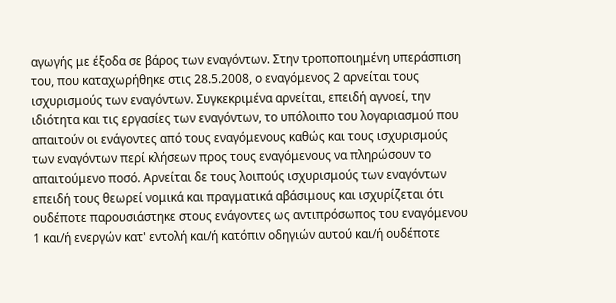αγωγής με έξοδα σε βάρος των εναγόντων. Στην τροποποιημένη υπεράσπιση του, που καταχωρήθηκε στις 28.5.2008, ο εναγόμενος 2 αρνείται τους ισχυρισμούς των εναγόντων. Συγκεκριμένα αρνείται, επειδή αγνοεί, την ιδιότητα και τις εργασίες των εναγόντων, το υπόλοιπο του λογαριασμού που απαιτούν οι ενάγοντες από τους εναγόμενους καθώς και τους ισχυρισμούς των εναγόντων περί κλήσεων προς τους εναγόμενους να πληρώσουν το απαιτούμενο ποσό. Αρνείται δε τους λοιπούς ισχυρισμούς των εναγόντων επειδή τους θεωρεί νομικά και πραγματικά αβάσιμους και ισχυρίζεται ότι ουδέποτε παρουσιάστηκε στους ενάγοντες ως αντιπρόσωπος του εναγόμενου 1 και/ή ενεργών κατ' εντολή και/ή κατόπιν οδηγιών αυτού και/ή ουδέποτε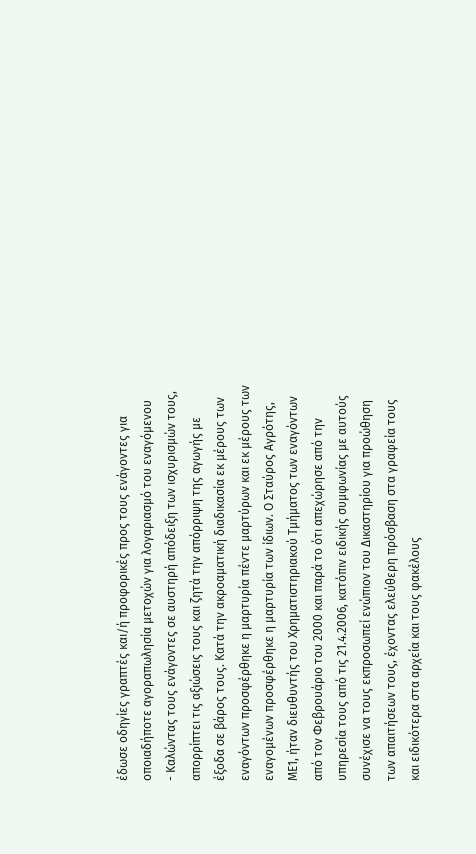έδωσε οδηγίες γραπτές και/ή προφορικές προς τους ενάγοντες για οποιαδήποτε αγοραπωλησία μετοχών για λογαριασμό του εναγόμενου
- Καλώντας τους ενάγοντες σε αυστηρή απόδειξη των ισχυρισμών τους, απορρίπτει τις αξιώσεις τους και ζητά την απόρριψη της αγωγής με έξοδα σε βάρος τους. Κατά την ακροαματική διαδικασία εκ μέρους των εναγόντων προσφέρθηκε η μαρτυρία πέντε μαρτύρων και εκ μέρους των εναγομένων προσφέρθηκε η μαρτυρία των ίδιων. Ο Σταύρος Αγρότης, ΜΕ1, ήταν διευθυντής του Χρηματιστηριακού Τμήματος των εναγόντων από τον Φεβρουάριο του 2000 και παρά το ότι απεχώρησε από την υπηρεσία τους από τις 21.4.2006, κατόπιν ειδικής συμφωνίας με αυτούς συνέχισε να τους εκπροσωπεί ενώπιον του Δικαστηρίου για προώθηση των απαιτήσεων τους, έχοντας ελεύθερη πρόσβαση στα γραφεία τους και ειδικότερα στα αρχεία και τους φακέλους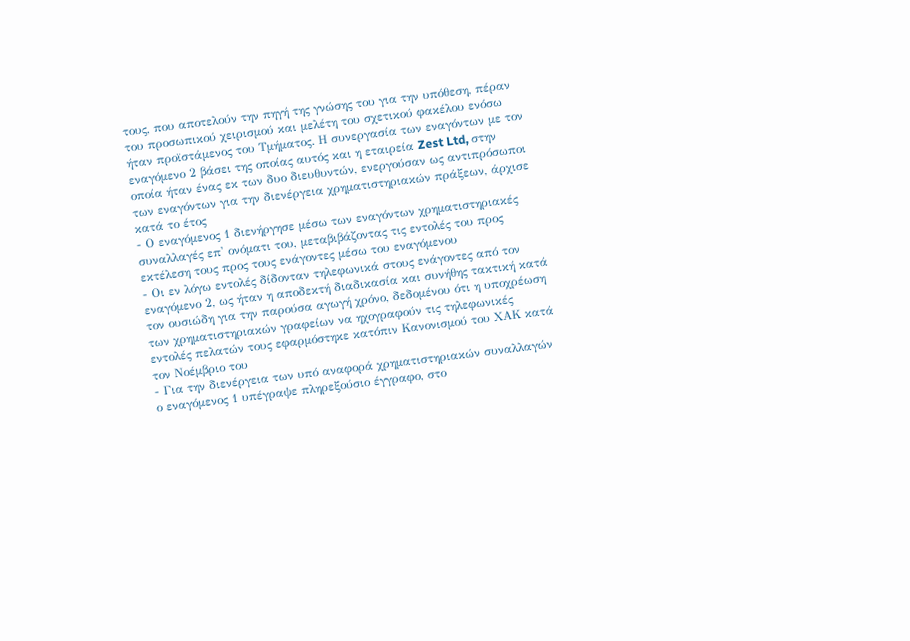τους, που αποτελούν την πηγή της γνώσης του για την υπόθεση, πέραν του προσωπικού χειρισμού και μελέτη του σχετικού φακέλου ενόσω ήταν προϊστάμενος του Τμήματος. Η συνεργασία των εναγόντων με τον εναγόμενο 2 βάσει της οποίας αυτός και η εταιρεία Zest Ltd, στην οποία ήταν ένας εκ των δυο διευθυντών, ενεργούσαν ως αντιπρόσωποι των εναγόντων για την διενέργεια χρηματιστηριακών πράξεων, άρχισε κατά το έτος
- Ο εναγόμενος 1 διενήργησε μέσω των εναγόντων χρηματιστηριακές συναλλαγές επ' ονόματι του, μεταβιβάζοντας τις εντολές του προς εκτέλεση τους προς τους ενάγοντες μέσω του εναγόμενου
- Οι εν λόγω εντολές δίδονταν τηλεφωνικά στους ενάγοντες από τον εναγόμενο 2, ως ήταν η αποδεκτή διαδικασία και συνήθης τακτική κατά τον ουσιώδη για την παρούσα αγωγή χρόνο, δεδομένου ότι η υποχρέωση των χρηματιστηριακών γραφείων να ηχογραφούν τις τηλεφωνικές εντολές πελατών τους εφαρμόστηκε κατόπιν Κανονισμού του ΧΑΚ κατά τον Νοέμβριο του
- Για την διενέργεια των υπό αναφορά χρηματιστηριακών συναλλαγών ο εναγόμενος 1 υπέγραψε πληρεξούσιο έγγραφο, στο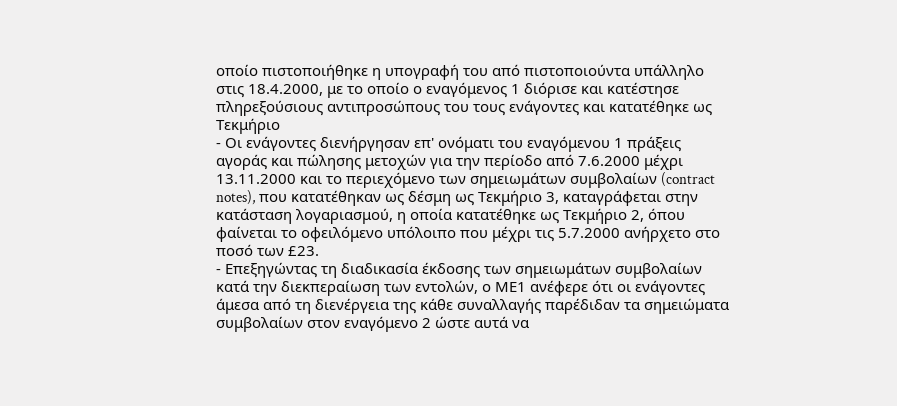οποίο πιστοποιήθηκε η υπογραφή του από πιστοποιούντα υπάλληλο στις 18.4.2000, με το οποίο ο εναγόμενος 1 διόρισε και κατέστησε πληρεξούσιους αντιπροσώπους του τους ενάγοντες και κατατέθηκε ως Τεκμήριο
- Οι ενάγοντες διενήργησαν επ' ονόματι του εναγόμενου 1 πράξεις αγοράς και πώλησης μετοχών για την περίοδο από 7.6.2000 μέχρι 13.11.2000 και το περιεχόμενο των σημειωμάτων συμβολαίων (contract notes), που κατατέθηκαν ως δέσμη ως Τεκμήριο 3, καταγράφεται στην κατάσταση λογαριασμού, η οποία κατατέθηκε ως Τεκμήριο 2, όπου φαίνεται το οφειλόμενο υπόλοιπο που μέχρι τις 5.7.2000 ανήρχετο στο ποσό των £23.
- Επεξηγώντας τη διαδικασία έκδοσης των σημειωμάτων συμβολαίων κατά την διεκπεραίωση των εντολών, ο ΜΕ1 ανέφερε ότι οι ενάγοντες άμεσα από τη διενέργεια της κάθε συναλλαγής παρέδιδαν τα σημειώματα συμβολαίων στον εναγόμενο 2 ώστε αυτά να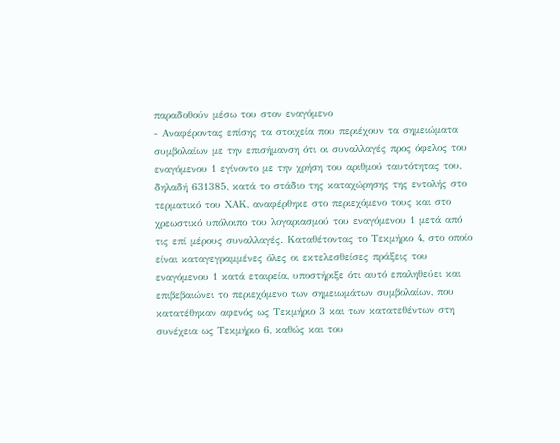παραδοθούν μέσω του στον εναγόμενο
- Αναφέροντας επίσης τα στοιχεία που περιέχουν τα σημειώματα συμβολαίων με την επισήμανση ότι οι συναλλαγές προς όφελος του εναγόμενου 1 εγίνοντο με την χρήση του αριθμού ταυτότητας του, δηλαδή 631385, κατά το στάδιο της καταχώρησης της εντολής στο τερματικό του ΧΑΚ, αναφέρθηκε στο περιεχόμενο τους και στο χρεωστικό υπόλοιπο του λογαριασμού του εναγόμενου 1 μετά από τις επί μέρους συναλλαγές. Καταθέτοντας το Τεκμήριο 4, στο οποίο είναι καταγεγραμμένες όλες οι εκτελεσθείσες πράξεις του εναγόμενου 1 κατά εταιρεία, υποστήριξε ότι αυτό επαληθεύει και επιβεβαιώνει το περιεχόμενο των σημειωμάτων συμβολαίων, που κατατέθηκαν αφενός ως Τεκμήριο 3 και των κατατεθέντων στη συνέχεια ως Τεκμήριο 6, καθώς και του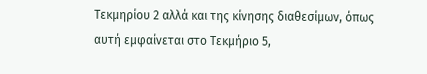Τεκμηρίου 2 αλλά και της κίνησης διαθεσίμων, όπως αυτή εμφαίνεται στο Τεκμήριο 5,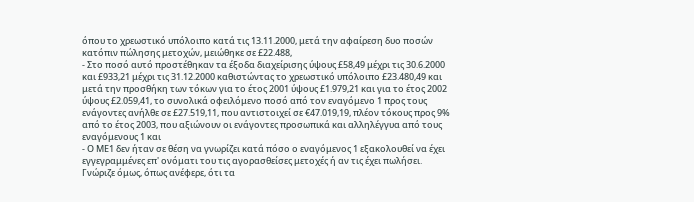όπου το χρεωστικό υπόλοιπο κατά τις 13.11.2000, μετά την αφαίρεση δυο ποσών κατόπιν πώλησης μετοχών, μειώθηκε σε £22.488,
- Στο ποσό αυτό προστέθηκαν τα έξοδα διαχείρισης ύψους £58,49 μέχρι τις 30.6.2000 και £933,21 μέχρι τις 31.12.2000 καθιστώντας το χρεωστικό υπόλοιπο £23.480,49 και μετά την προσθήκη των τόκων για το έτος 2001 ύψους £1.979,21 και για το έτος 2002 ύψους £2.059,41, το συνολικά οφειλόμενο ποσό από τον εναγόμενο 1 προς τους ενάγοντες ανήλθε σε £27.519,11, που αντιστοιχεί σε €47.019,19, πλέον τόκους προς 9% από το έτος 2003, που αξιώνουν οι ενάγοντες προσωπικά και αλληλέγγυα από τους εναγόμενους 1 και
- Ο ΜΕ1 δεν ήταν σε θέση να γνωρίζει κατά πόσο ο εναγόμενος 1 εξακολουθεί να έχει εγγεγραμμένες επ' ονόματι του τις αγορασθείσες μετοχές ή αν τις έχει πωλήσει. Γνώριζε όμως, όπως ανέφερε, ότι τα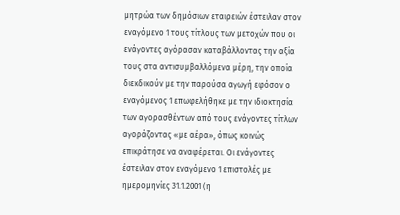μητρώα των δημόσιων εταιρειών έστειλαν στον εναγόμενο 1 τους τίτλους των μετοχών που οι ενάγοντες αγόρασαν καταβάλλοντας την αξία τους στα αντισυμβαλλόμενα μέρη, την οποία διεκδικούν με την παρούσα αγωγή εφόσον ο εναγόμενος 1 επωφελήθηκε με την ιδιοκτησία των αγορασθέντων από τους ενάγοντες τίτλων αγοράζοντας «με αέρα», όπως κοινώς επικράτησε να αναφέρεται. Οι ενάγοντες έστειλαν στον εναγόμενο 1 επιστολές με ημερομηνίες 31.1.2001 (η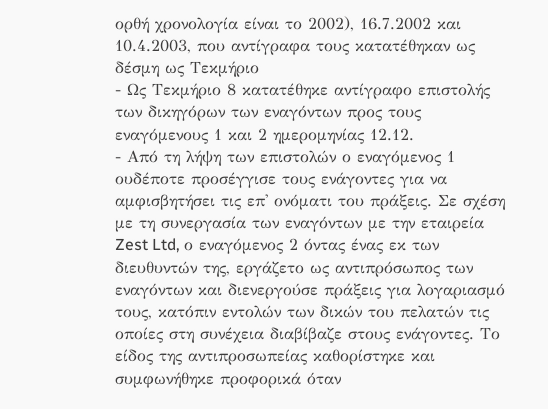ορθή χρονολογία είναι το 2002), 16.7.2002 και 10.4.2003, που αντίγραφα τους κατατέθηκαν ως δέσμη ως Τεκμήριο
- Ως Τεκμήριο 8 κατατέθηκε αντίγραφο επιστολής των δικηγόρων των εναγόντων προς τους εναγόμενους 1 και 2 ημερομηνίας 12.12.
- Από τη λήψη των επιστολών ο εναγόμενος 1 ουδέποτε προσέγγισε τους ενάγοντες για να αμφισβητήσει τις επ' ονόματι του πράξεις. Σε σχέση με τη συνεργασία των εναγόντων με την εταιρεία Zest Ltd, ο εναγόμενος 2 όντας ένας εκ των διευθυντών της, εργάζετο ως αντιπρόσωπος των εναγόντων και διενεργούσε πράξεις για λογαριασμό τους, κατόπιν εντολών των δικών του πελατών τις οποίες στη συνέχεια διαβίβαζε στους ενάγοντες. Το είδος της αντιπροσωπείας καθορίστηκε και συμφωνήθηκε προφορικά όταν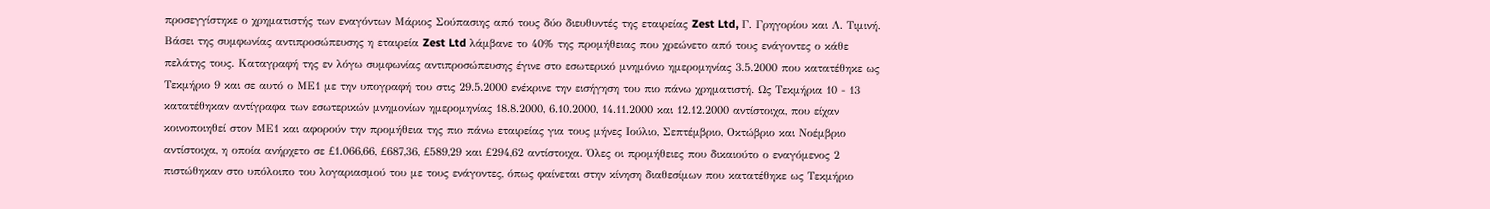προσεγγίστηκε ο χρηματιστής των εναγόντων Μάριος Σούπασιης από τους δύο διευθυντές της εταιρείας Zest Ltd, Γ. Γρηγορίου και Λ. Τιμινή. Βάσει της συμφωνίας αντιπροσώπευσης η εταιρεία Zest Ltd λάμβανε το 40% της προμήθειας που χρεώνετο από τους ενάγοντες ο κάθε πελάτης τους. Καταγραφή της εν λόγω συμφωνίας αντιπροσώπευσης έγινε στο εσωτερικό μνημόνιο ημερομηνίας 3.5.2000 που κατατέθηκε ως Τεκμήριο 9 και σε αυτό ο ΜΕ1 με την υπογραφή του στις 29.5.2000 ενέκρινε την εισήγηση του πιο πάνω χρηματιστή. Ως Τεκμήρια 10 - 13 κατατέθηκαν αντίγραφα των εσωτερικών μνημονίων ημερομηνίας 18.8.2000, 6.10.2000, 14.11.2000 και 12.12.2000 αντίστοιχα, που είχαν κοινοποιηθεί στον ΜΕ1 και αφορούν την προμήθεια της πιο πάνω εταιρείας για τους μήνες Ιούλιο, Σεπτέμβριο, Οκτώβριο και Νοέμβριο αντίστοιχα, η οποία ανήρχετο σε £1.066,66, £687,36, £589,29 και £294,62 αντίστοιχα. Όλες οι προμήθειες που δικαιούτο ο εναγόμενος 2 πιστώθηκαν στο υπόλοιπο του λογαριασμού του με τους ενάγοντες, όπως φαίνεται στην κίνηση διαθεσίμων που κατατέθηκε ως Τεκμήριο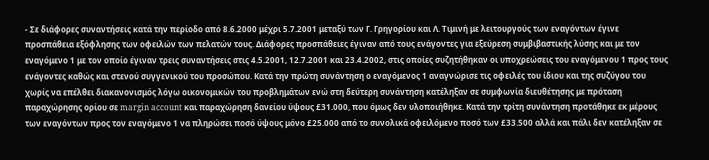- Σε διάφορες συναντήσεις κατά την περίοδο από 8.6.2000 μέχρι 5.7.2001 μεταξύ των Γ. Γρηγορίου και Λ. Τιμινή με λειτουργούς των εναγόντων έγινε προσπάθεια εξόφλησης των οφειλών των πελατών τους. Διάφορες προσπάθειες έγιναν από τους ενάγοντες για εξεύρεση συμβιβαστικής λύσης και με τον εναγόμενο 1 με τον οποίο έγιναν τρεις συναντήσεις στις 4.5.2001, 12.7.2001 και 23.4.2002, στις οποίες συζητήθηκαν οι υποχρεώσεις του εναγόμενου 1 προς τους ενάγοντες καθώς και στενού συγγενικού του προσώπου. Κατά την πρώτη συνάντηση ο εναγόμενος 1 αναγνώρισε τις οφειλές του ίδιου και της συζύγου του χωρίς να επέλθει διακανονισμός λόγω οικονομικών του προβλημάτων ενώ στη δεύτερη συνάντηση κατέληξαν σε συμφωνία διευθέτησης με πρόταση παραχώρησης ορίου σε margin account και παραχώρηση δανείου ύψους £31.000, που όμως δεν υλοποιήθηκε. Κατά την τρίτη συνάντηση προτάθηκε εκ μέρους των εναγόντων προς τον εναγόμενο 1 να πληρώσει ποσό ύψους μόνο £25.000 από το συνολικά οφειλόμενο ποσό των £33.500 αλλά και πάλι δεν κατέληξαν σε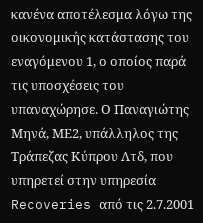κανένα αποτέλεσμα λόγω της οικονομικής κατάστασης του εναγόμενου 1, ο οποίος παρά τις υποσχέσεις του υπαναχώρησε. Ο Παναγιώτης Μηνά, ΜΕ2, υπάλληλος της Τράπεζας Κύπρου Λτδ, που υπηρετεί στην υπηρεσία Recoveries από τις 2.7.2001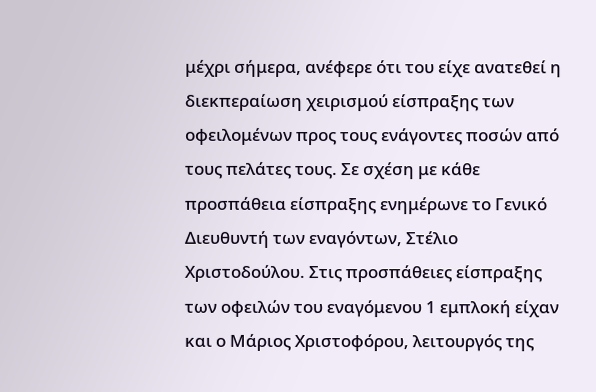μέχρι σήμερα, ανέφερε ότι του είχε ανατεθεί η διεκπεραίωση χειρισμού είσπραξης των οφειλομένων προς τους ενάγοντες ποσών από τους πελάτες τους. Σε σχέση με κάθε προσπάθεια είσπραξης ενημέρωνε το Γενικό Διευθυντή των εναγόντων, Στέλιο Χριστοδούλου. Στις προσπάθειες είσπραξης των οφειλών του εναγόμενου 1 εμπλοκή είχαν και ο Μάριος Χριστοφόρου, λειτουργός της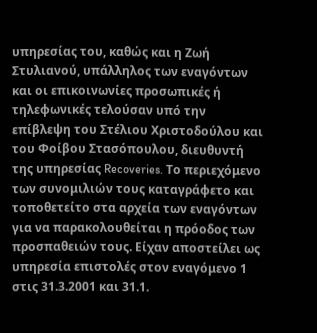υπηρεσίας του, καθώς και η Ζωή Στυλιανού, υπάλληλος των εναγόντων και οι επικοινωνίες προσωπικές ή τηλεφωνικές τελούσαν υπό την επίβλεψη του Στέλιου Χριστοδούλου και του Φοίβου Στασόπουλου, διευθυντή της υπηρεσίας Recoveries. Το περιεχόμενο των συνομιλιών τους καταγράφετο και τοποθετείτο στα αρχεία των εναγόντων για να παρακολουθείται η πρόοδος των προσπαθειών τους. Είχαν αποστείλει ως υπηρεσία επιστολές στον εναγόμενο 1 στις 31.3.2001 και 31.1.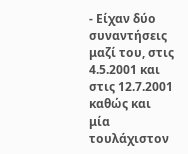- Είχαν δύο συναντήσεις μαζί του, στις 4.5.2001 και στις 12.7.2001 καθώς και μία τουλάχιστον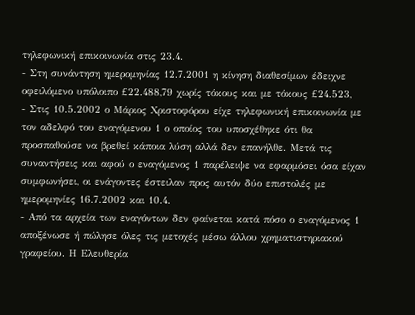τηλεφωνική επικοινωνία στις 23.4.
- Στη συνάντηση ημερομηνίας 12.7.2001 η κίνηση διαθεσίμων έδειχνε οφειλόμενο υπόλοιπο £22.488,79 χωρίς τόκους και με τόκους £24.523,
- Στις 10.5.2002 ο Μάριος Χριστοφόρου είχε τηλεφωνική επικοινωνία με τον αδελφό του εναγόμενου 1 ο οποίος του υποσχέθηκε ότι θα προσπαθούσε να βρεθεί κάποια λύση αλλά δεν επανήλθε. Μετά τις συναντήσεις και αφού ο εναγόμενος 1 παρέλειψε να εφαρμόσει όσα είχαν συμφωνήσει, οι ενάγοντες έστειλαν προς αυτόν δύο επιστολές με ημερομηνίες 16.7.2002 και 10.4.
- Από τα αρχεία των εναγόντων δεν φαίνεται κατά πόσο ο εναγόμενος 1 αποξένωσε ή πώλησε όλες τις μετοχές μέσω άλλου χρηματιστηριακού γραφείου. Η Ελευθερία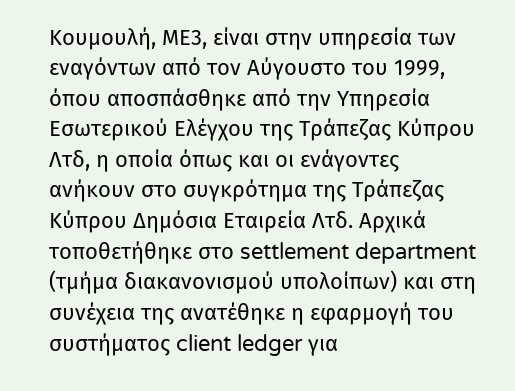Κουμουλή, ΜΕ3, είναι στην υπηρεσία των εναγόντων από τον Αύγουστο του 1999, όπου αποσπάσθηκε από την Υπηρεσία Εσωτερικού Ελέγχου της Τράπεζας Κύπρου Λτδ, η οποία όπως και οι ενάγοντες ανήκουν στο συγκρότημα της Τράπεζας Κύπρου Δημόσια Εταιρεία Λτδ. Αρχικά τοποθετήθηκε στο settlement department (τμήμα διακανονισμού υπολοίπων) και στη συνέχεια της ανατέθηκε η εφαρμογή του συστήματος client ledger για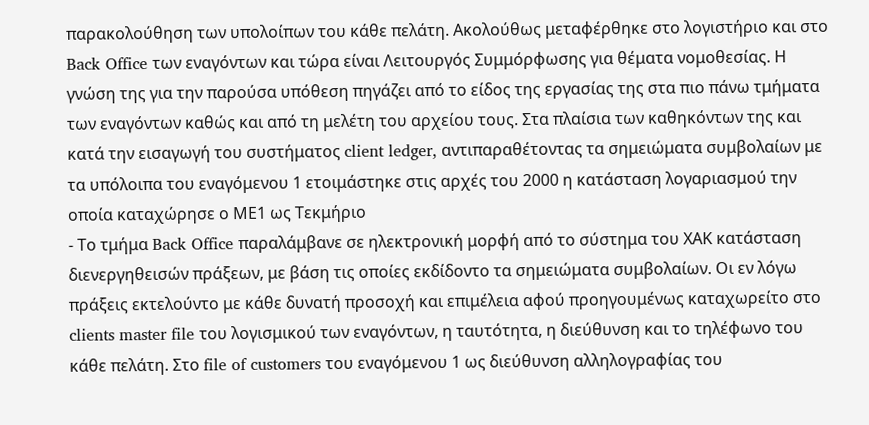παρακολούθηση των υπολοίπων του κάθε πελάτη. Ακολούθως μεταφέρθηκε στο λογιστήριο και στο Back Office των εναγόντων και τώρα είναι Λειτουργός Συμμόρφωσης για θέματα νομοθεσίας. Η γνώση της για την παρούσα υπόθεση πηγάζει από το είδος της εργασίας της στα πιο πάνω τμήματα των εναγόντων καθώς και από τη μελέτη του αρχείου τους. Στα πλαίσια των καθηκόντων της και κατά την εισαγωγή του συστήματος client ledger, αντιπαραθέτοντας τα σημειώματα συμβολαίων με τα υπόλοιπα του εναγόμενου 1 ετοιμάστηκε στις αρχές του 2000 η κατάσταση λογαριασμού την οποία καταχώρησε ο ΜΕ1 ως Τεκμήριο
- Το τμήμα Back Office παραλάμβανε σε ηλεκτρονική μορφή από το σύστημα του ΧΑΚ κατάσταση διενεργηθεισών πράξεων, με βάση τις οποίες εκδίδοντο τα σημειώματα συμβολαίων. Οι εν λόγω πράξεις εκτελούντο με κάθε δυνατή προσοχή και επιμέλεια αφού προηγουμένως καταχωρείτο στο clients master file του λογισμικού των εναγόντων, η ταυτότητα, η διεύθυνση και το τηλέφωνο του κάθε πελάτη. Στο file of customers του εναγόμενου 1 ως διεύθυνση αλληλογραφίας του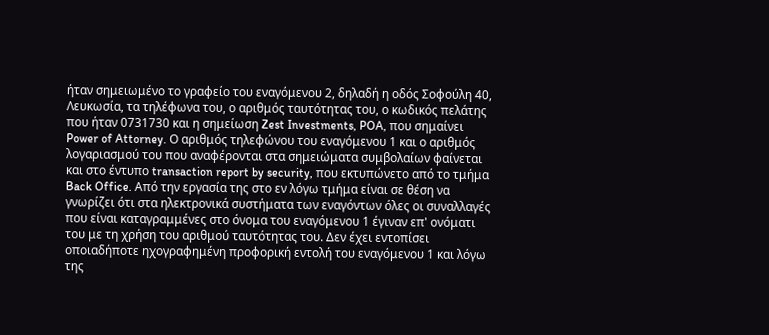ήταν σημειωμένο το γραφείο του εναγόμενου 2, δηλαδή η οδός Σοφούλη 40, Λευκωσία, τα τηλέφωνα του, ο αριθμός ταυτότητας του, ο κωδικός πελάτης που ήταν 0731730 και η σημείωση Zest Investments, POA, που σημαίνει Power of Attorney. Ο αριθμός τηλεφώνου του εναγόμενου 1 και ο αριθμός λογαριασμού του που αναφέρονται στα σημειώματα συμβολαίων φαίνεται και στο έντυπο transaction report by security, που εκτυπώνετο από το τμήμα Back Office. Από την εργασία της στο εν λόγω τμήμα είναι σε θέση να γνωρίζει ότι στα ηλεκτρονικά συστήματα των εναγόντων όλες οι συναλλαγές που είναι καταγραμμένες στο όνομα του εναγόμενου 1 έγιναν επ' ονόματι του με τη χρήση του αριθμού ταυτότητας του. Δεν έχει εντοπίσει οποιαδήποτε ηχογραφημένη προφορική εντολή του εναγόμενου 1 και λόγω της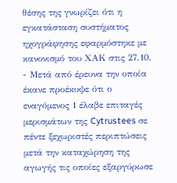θέσης της γνωρίζει ότι η εγκατάσταση συστήματος ηχογράφησης εφαρμόστηκε με κανονισμό του ΧΑΚ στις 27.10.
- Μετά από έρευνα την οποία έκανε προέκυψε ότι ο εναγόμενος 1 έλαβε επιταγές μερισμάτων της Cytrustees σε πέντε ξεχωριστές περιπτώσεις μετά την καταχώρηση της αγωγής τις οποίες εξαργύρωσε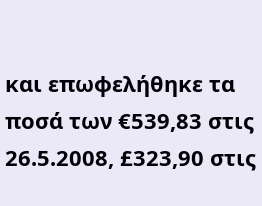και επωφελήθηκε τα ποσά των €539,83 στις 26.5.2008, £323,90 στις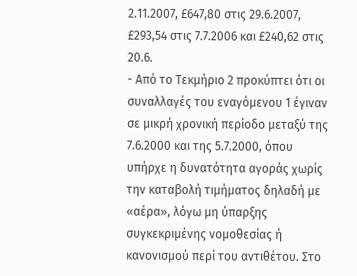2.11.2007, £647,80 στις 29.6.2007, £293,54 στις 7.7.2006 και £240,62 στις 20.6.
- Από το Τεκμήριο 2 προκύπτει ότι οι συναλλαγές του εναγόμενου 1 έγιναν σε μικρή χρονική περίοδο μεταξύ της 7.6.2000 και της 5.7.2000, όπου υπήρχε η δυνατότητα αγοράς χωρίς την καταβολή τιμήματος δηλαδή με «αέρα», λόγω μη ύπαρξης συγκεκριμένης νομοθεσίας ή κανονισμού περί του αντιθέτου. Στο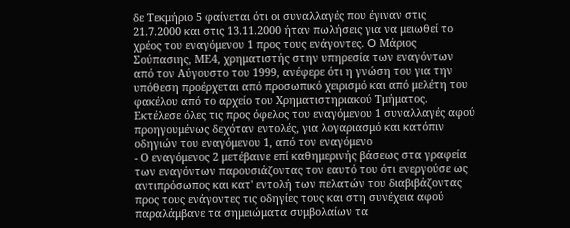δε Τεκμήριο 5 φαίνεται ότι οι συναλλαγές που έγιναν στις 21.7.2000 και στις 13.11.2000 ήταν πωλήσεις για να μειωθεί το χρέος του εναγόμενου 1 προς τους ενάγοντες. O Μάριος Σούπασιης, ΜΕ4, χρηματιστής στην υπηρεσία των εναγόντων από τον Αύγουστο του 1999, ανέφερε ότι η γνώση του για την υπόθεση προέρχεται από προσωπικό χειρισμό και από μελέτη του φακέλου από το αρχείο του Χρηματιστηριακού Τμήματος. Εκτέλεσε όλες τις προς όφελος του εναγόμενου 1 συναλλαγές αφού προηγουμένως δεχόταν εντολές, για λογαριασμό και κατόπιν οδηγιών του εναγόμενου 1, από τον εναγόμενο
- Ο εναγόμενος 2 μετέβαινε επί καθημερινής βάσεως στα γραφεία των εναγόντων παρουσιάζοντας τον εαυτό του ότι ενεργούσε ως αντιπρόσωπος και κατ' εντολή των πελατών του διαβιβάζοντας προς τους ενάγοντες τις οδηγίες τους και στη συνέχεια αφού παραλάμβανε τα σημειώματα συμβολαίων τα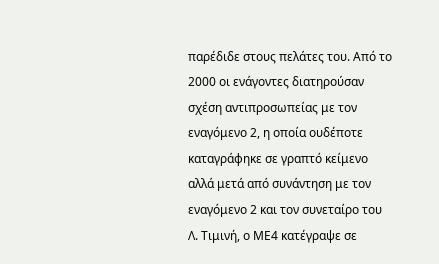παρέδιδε στους πελάτες του. Από το 2000 οι ενάγοντες διατηρούσαν σχέση αντιπροσωπείας με τον εναγόμενο 2, η οποία ουδέποτε καταγράφηκε σε γραπτό κείμενο αλλά μετά από συνάντηση με τον εναγόμενο 2 και τον συνεταίρο του Λ. Τιμινή, ο ΜΕ4 κατέγραψε σε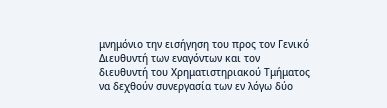μνημόνιο την εισήγηση του προς τον Γενικό Διευθυντή των εναγόντων και τον διευθυντή του Χρηματιστηριακού Τμήματος να δεχθούν συνεργασία των εν λόγω δύο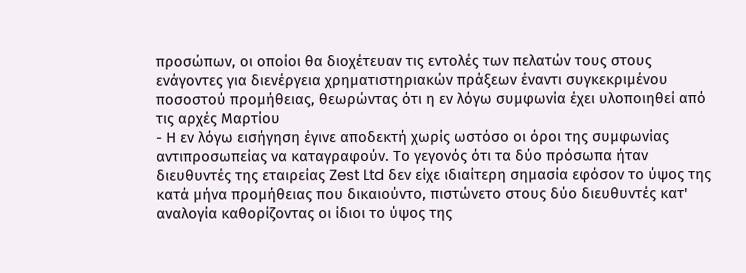προσώπων, οι οποίοι θα διοχέτευαν τις εντολές των πελατών τους στους ενάγοντες για διενέργεια χρηματιστηριακών πράξεων έναντι συγκεκριμένου ποσοστού προμήθειας, θεωρώντας ότι η εν λόγω συμφωνία έχει υλοποιηθεί από τις αρχές Μαρτίου
- Η εν λόγω εισήγηση έγινε αποδεκτή χωρίς ωστόσο οι όροι της συμφωνίας αντιπροσωπείας να καταγραφούν. Το γεγονός ότι τα δύο πρόσωπα ήταν διευθυντές της εταιρείας Zest Ltd δεν είχε ιδιαίτερη σημασία εφόσον το ύψος της κατά μήνα προμήθειας που δικαιούντο, πιστώνετο στους δύο διευθυντές κατ' αναλογία καθορίζοντας οι ίδιοι το ύψος της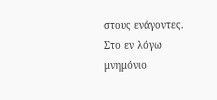στους ενάγοντες. Στο εν λόγω μνημόνιο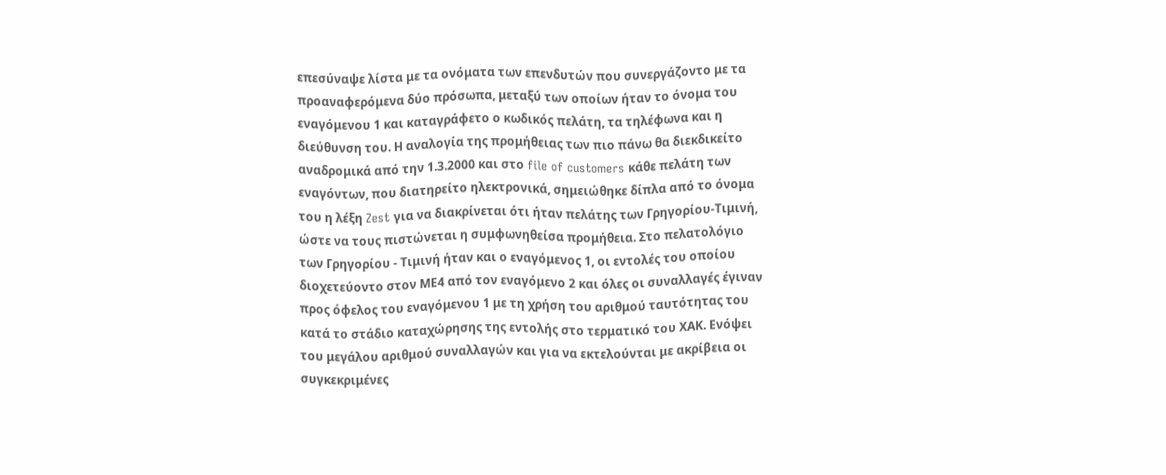επεσύναψε λίστα με τα ονόματα των επενδυτών που συνεργάζοντο με τα προαναφερόμενα δύο πρόσωπα, μεταξύ των οποίων ήταν το όνομα του εναγόμενου 1 και καταγράφετο ο κωδικός πελάτη, τα τηλέφωνα και η διεύθυνση του. Η αναλογία της προμήθειας των πιο πάνω θα διεκδικείτο αναδρομικά από την 1.3.2000 και στο file of customers κάθε πελάτη των εναγόντων, που διατηρείτο ηλεκτρονικά, σημειώθηκε δίπλα από το όνομα του η λέξη Zest για να διακρίνεται ότι ήταν πελάτης των Γρηγορίου-Τιμινή, ώστε να τους πιστώνεται η συμφωνηθείσα προμήθεια. Στο πελατολόγιο των Γρηγορίου - Τιμινή ήταν και ο εναγόμενος 1, οι εντολές του οποίου διοχετεύοντο στον ΜΕ4 από τον εναγόμενο 2 και όλες οι συναλλαγές έγιναν προς όφελος του εναγόμενου 1 με τη χρήση του αριθμού ταυτότητας του κατά το στάδιο καταχώρησης της εντολής στο τερματικό του ΧΑΚ. Ενόψει του μεγάλου αριθμού συναλλαγών και για να εκτελούνται με ακρίβεια οι συγκεκριμένες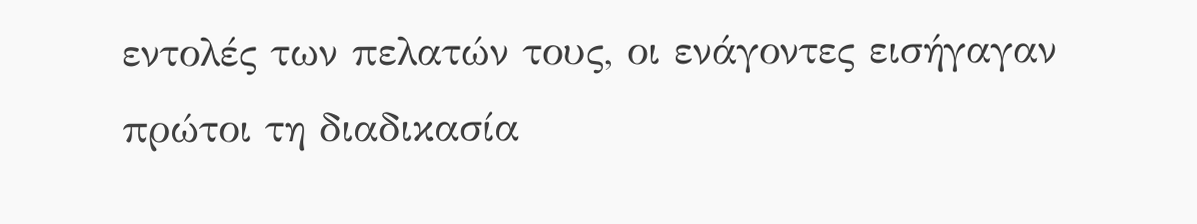εντολές των πελατών τους, οι ενάγοντες εισήγαγαν πρώτοι τη διαδικασία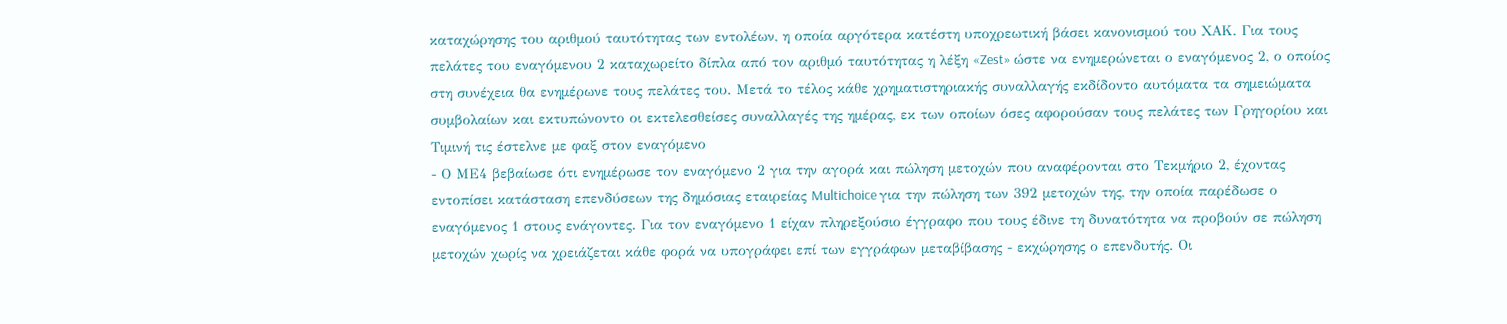καταχώρησης του αριθμού ταυτότητας των εντολέων, η οποία αργότερα κατέστη υποχρεωτική βάσει κανονισμού του ΧΑΚ. Για τους πελάτες του εναγόμενου 2 καταχωρείτο δίπλα από τον αριθμό ταυτότητας η λέξη «Zest» ώστε να ενημερώνεται ο εναγόμενος 2, ο οποίος στη συνέχεια θα ενημέρωνε τους πελάτες του. Μετά το τέλος κάθε χρηματιστηριακής συναλλαγής εκδίδοντο αυτόματα τα σημειώματα συμβολαίων και εκτυπώνοντο οι εκτελεσθείσες συναλλαγές της ημέρας, εκ των οποίων όσες αφορούσαν τους πελάτες των Γρηγορίου και Τιμινή τις έστελνε με φαξ στον εναγόμενο
- Ο ΜΕ4 βεβαίωσε ότι ενημέρωσε τον εναγόμενο 2 για την αγορά και πώληση μετοχών που αναφέρονται στο Τεκμήριο 2, έχοντας εντοπίσει κατάσταση επενδύσεων της δημόσιας εταιρείας Multichoice για την πώληση των 392 μετοχών της, την οποία παρέδωσε ο εναγόμενος 1 στους ενάγοντες. Για τον εναγόμενο 1 είχαν πληρεξούσιο έγγραφο που τους έδινε τη δυνατότητα να προβούν σε πώληση μετοχών χωρίς να χρειάζεται κάθε φορά να υπογράφει επί των εγγράφων μεταβίβασης - εκχώρησης ο επενδυτής. Οι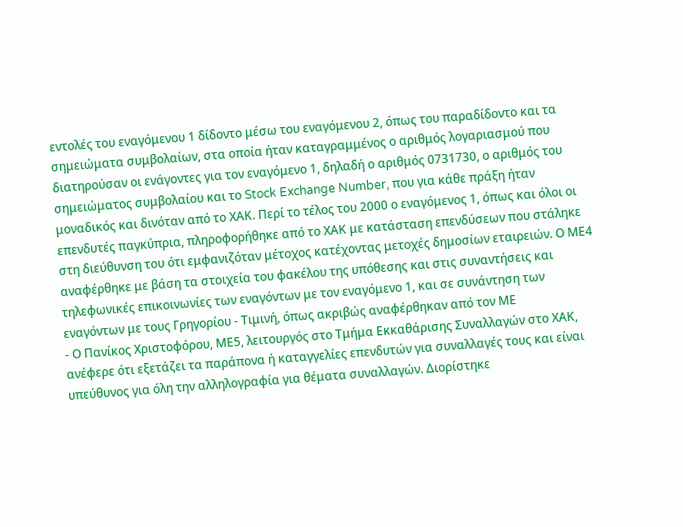εντολές του εναγόμενου 1 δίδοντο μέσω του εναγόμενου 2, όπως του παραδίδοντο και τα σημειώματα συμβολαίων, στα οποία ήταν καταγραμμένος ο αριθμός λογαριασμού που διατηρούσαν οι ενάγοντες για τον εναγόμενο 1, δηλαδή ο αριθμός 0731730, ο αριθμός του σημειώματος συμβολαίου και το Stock Exchange Number, που για κάθε πράξη ήταν μοναδικός και δινόταν από το ΧΑΚ. Περί το τέλος του 2000 ο εναγόμενος 1, όπως και όλοι οι επενδυτές παγκύπρια, πληροφορήθηκε από το ΧΑΚ με κατάσταση επενδύσεων που στάληκε στη διεύθυνση του ότι εμφανιζόταν μέτοχος κατέχοντας μετοχές δημοσίων εταιρειών. Ο ΜΕ4 αναφέρθηκε με βάση τα στοιχεία του φακέλου της υπόθεσης και στις συναντήσεις και τηλεφωνικές επικοινωνίες των εναγόντων με τον εναγόμενο 1, και σε συνάντηση των εναγόντων με τους Γρηγορίου - Τιμινή, όπως ακριβώς αναφέρθηκαν από τον ΜΕ
- Ο Πανίκος Χριστοφόρου, ΜΕ5, λειτουργός στο Τμήμα Εκκαθάρισης Συναλλαγών στο ΧΑΚ, ανέφερε ότι εξετάζει τα παράπονα ή καταγγελίες επενδυτών για συναλλαγές τους και είναι υπεύθυνος για όλη την αλληλογραφία για θέματα συναλλαγών. Διορίστηκε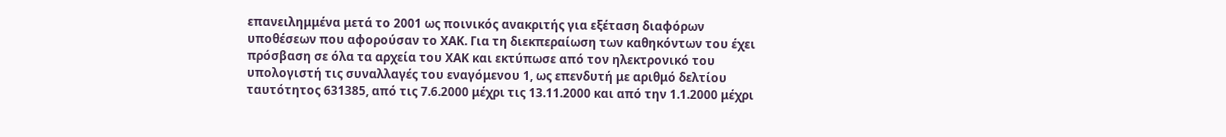επανειλημμένα μετά το 2001 ως ποινικός ανακριτής για εξέταση διαφόρων υποθέσεων που αφορούσαν το ΧΑΚ. Για τη διεκπεραίωση των καθηκόντων του έχει πρόσβαση σε όλα τα αρχεία του ΧΑΚ και εκτύπωσε από τον ηλεκτρονικό του υπολογιστή τις συναλλαγές του εναγόμενου 1, ως επενδυτή με αριθμό δελτίου ταυτότητος 631385, από τις 7.6.2000 μέχρι τις 13.11.2000 και από την 1.1.2000 μέχρι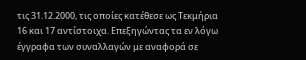τις 31.12.2000, τις οποίες κατέθεσε ως Τεκμήρια 16 και 17 αντίστοιχα. Επεξηγώντας τα εν λόγω έγγραφα των συναλλαγών με αναφορά σε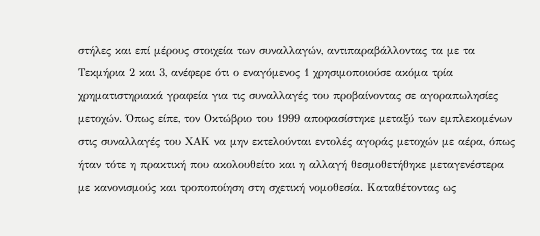στήλες και επί μέρους στοιχεία των συναλλαγών, αντιπαραβάλλοντας τα με τα Τεκμήρια 2 και 3, ανέφερε ότι ο εναγόμενος 1 χρησιμοποιούσε ακόμα τρία χρηματιστηριακά γραφεία για τις συναλλαγές του προβαίνοντας σε αγοραπωλησίες μετοχών. Όπως είπε, τον Οκτώβριο του 1999 αποφασίστηκε μεταξύ των εμπλεκομένων στις συναλλαγές του ΧΑΚ να μην εκτελούνται εντολές αγοράς μετοχών με αέρα, όπως ήταν τότε η πρακτική που ακολουθείτο και η αλλαγή θεσμοθετήθηκε μεταγενέστερα με κανονισμούς και τροποποίηση στη σχετική νομοθεσία. Καταθέτοντας ως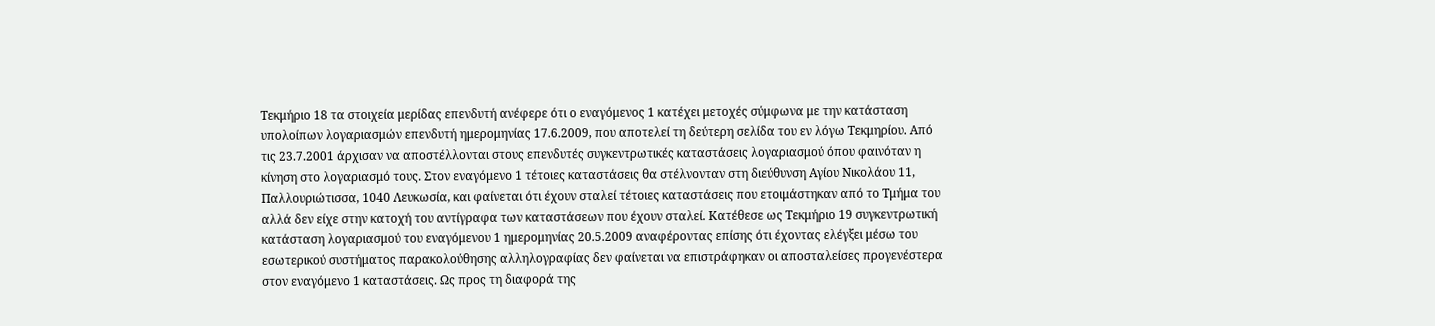Τεκμήριο 18 τα στοιχεία μερίδας επενδυτή ανέφερε ότι ο εναγόμενος 1 κατέχει μετοχές σύμφωνα με την κατάσταση υπολοίπων λογαριασμών επενδυτή ημερομηνίας 17.6.2009, που αποτελεί τη δεύτερη σελίδα του εν λόγω Τεκμηρίου. Από τις 23.7.2001 άρχισαν να αποστέλλονται στους επενδυτές συγκεντρωτικές καταστάσεις λογαριασμού όπου φαινόταν η κίνηση στο λογαριασμό τους. Στον εναγόμενο 1 τέτοιες καταστάσεις θα στέλνονταν στη διεύθυνση Αγίου Νικολάου 11, Παλλουριώτισσα, 1040 Λευκωσία, και φαίνεται ότι έχουν σταλεί τέτοιες καταστάσεις που ετοιμάστηκαν από το Τμήμα του αλλά δεν είχε στην κατοχή του αντίγραφα των καταστάσεων που έχουν σταλεί. Κατέθεσε ως Τεκμήριο 19 συγκεντρωτική κατάσταση λογαριασμού του εναγόμενου 1 ημερομηνίας 20.5.2009 αναφέροντας επίσης ότι έχοντας ελέγξει μέσω του εσωτερικού συστήματος παρακολούθησης αλληλογραφίας δεν φαίνεται να επιστράφηκαν οι αποσταλείσες προγενέστερα στον εναγόμενο 1 καταστάσεις. Ως προς τη διαφορά της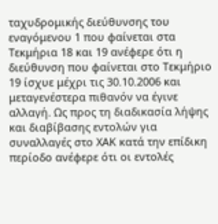ταχυδρομικής διεύθυνσης του εναγόμενου 1 που φαίνεται στα Τεκμήρια 18 και 19 ανέφερε ότι η διεύθυνση που φαίνεται στο Τεκμήριο 19 ίσχυε μέχρι τις 30.10.2006 και μεταγενέστερα πιθανόν να έγινε αλλαγή. Ως προς τη διαδικασία λήψης και διαβίβασης εντολών για συναλλαγές στο ΧΑΚ κατά την επίδικη περίοδο ανέφερε ότι οι εντολές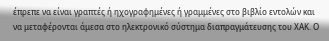έπρεπε να είναι γραπτές ή ηχογραφημένες ή γραμμένες στο βιβλίο εντολών και να μεταφέρονται άμεσα στο ηλεκτρονικό σύστημα διαπραγμάτευσης του ΧΑΚ. Ο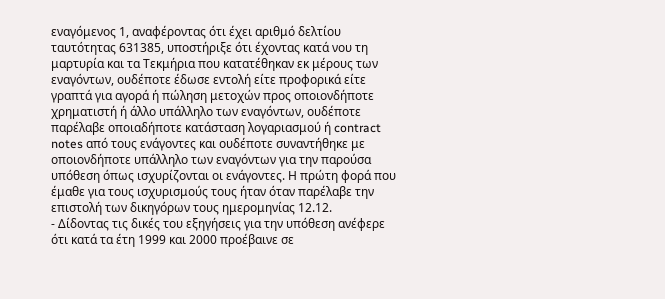εναγόμενος 1, αναφέροντας ότι έχει αριθμό δελτίου ταυτότητας 631385, υποστήριξε ότι έχοντας κατά νου τη μαρτυρία και τα Τεκμήρια που κατατέθηκαν εκ μέρους των εναγόντων, ουδέποτε έδωσε εντολή είτε προφορικά είτε γραπτά για αγορά ή πώληση μετοχών προς οποιονδήποτε χρηματιστή ή άλλο υπάλληλο των εναγόντων, ουδέποτε παρέλαβε οποιαδήποτε κατάσταση λογαριασμού ή contract notes από τους ενάγοντες και ουδέποτε συναντήθηκε με οποιονδήποτε υπάλληλο των εναγόντων για την παρούσα υπόθεση όπως ισχυρίζονται οι ενάγοντες. Η πρώτη φορά που έμαθε για τους ισχυρισμούς τους ήταν όταν παρέλαβε την επιστολή των δικηγόρων τους ημερομηνίας 12.12.
- Δίδοντας τις δικές του εξηγήσεις για την υπόθεση ανέφερε ότι κατά τα έτη 1999 και 2000 προέβαινε σε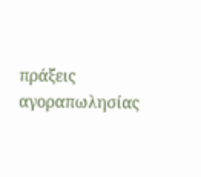πράξεις αγοραπωλησίας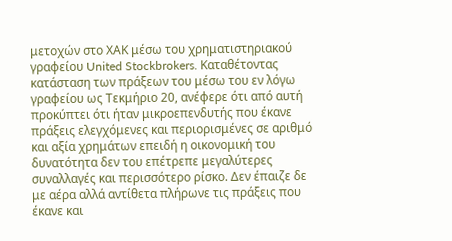μετοχών στο ΧΑΚ μέσω του χρηματιστηριακού γραφείου United Stockbrokers. Καταθέτοντας κατάσταση των πράξεων του μέσω του εν λόγω γραφείου ως Τεκμήριο 20, ανέφερε ότι από αυτή προκύπτει ότι ήταν μικροεπενδυτής που έκανε πράξεις ελεγχόμενες και περιορισμένες σε αριθμό και αξία χρημάτων επειδή η οικονομική του δυνατότητα δεν του επέτρεπε μεγαλύτερες συναλλαγές και περισσότερο ρίσκο. Δεν έπαιζε δε με αέρα αλλά αντίθετα πλήρωνε τις πράξεις που έκανε και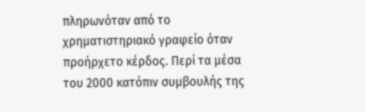πληρωνόταν από το χρηματιστηριακό γραφείο όταν προήρχετο κέρδος. Περί τα μέσα του 2000 κατόπιν συμβουλής της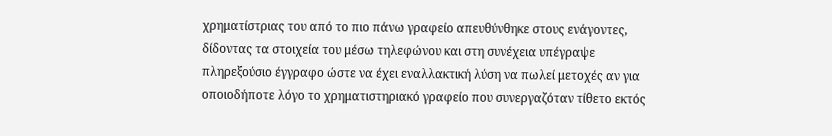χρηματίστριας του από το πιο πάνω γραφείο απευθύνθηκε στους ενάγοντες, δίδοντας τα στοιχεία του μέσω τηλεφώνου και στη συνέχεια υπέγραψε πληρεξούσιο έγγραφο ώστε να έχει εναλλακτική λύση να πωλεί μετοχές αν για οποιοδήποτε λόγο το χρηματιστηριακό γραφείο που συνεργαζόταν τίθετο εκτός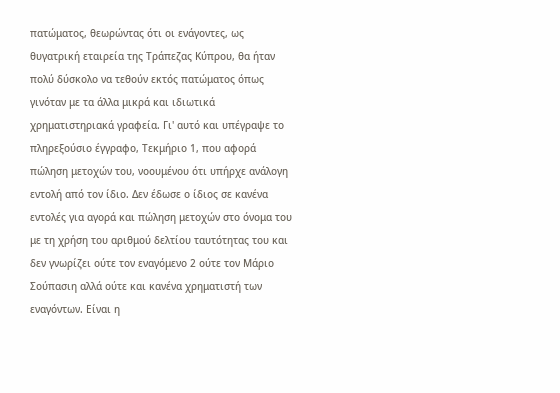πατώματος, θεωρώντας ότι οι ενάγοντες, ως θυγατρική εταιρεία της Τράπεζας Κύπρου, θα ήταν πολύ δύσκολο να τεθούν εκτός πατώματος όπως γινόταν με τα άλλα μικρά και ιδιωτικά χρηματιστηριακά γραφεία. Γι' αυτό και υπέγραψε το πληρεξούσιο έγγραφο, Τεκμήριο 1, που αφορά πώληση μετοχών του, νοουμένου ότι υπήρχε ανάλογη εντολή από τον ίδιο. Δεν έδωσε ο ίδιος σε κανένα εντολές για αγορά και πώληση μετοχών στο όνομα του με τη χρήση του αριθμού δελτίου ταυτότητας του και δεν γνωρίζει ούτε τον εναγόμενο 2 ούτε τον Μάριο Σούπασιη αλλά ούτε και κανένα χρηματιστή των εναγόντων. Είναι η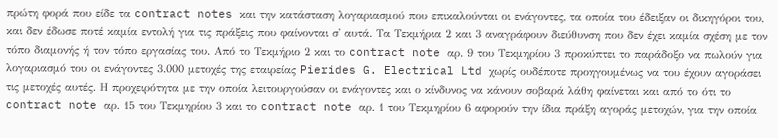πρώτη φορά που είδε τα contract notes και την κατάσταση λογαριασμού που επικαλούνται οι ενάγοντες, τα οποία του έδειξαν οι δικηγόροι του, και δεν έδωσε ποτέ καμία εντολή για τις πράξεις που φαίνονται σ' αυτά. Τα Τεκμήρια 2 και 3 αναγράφουν διεύθυνση που δεν έχει καμία σχέση με τον τόπο διαμονής ή τον τόπο εργασίας του. Από το Τεκμήριο 2 και το contract note αρ. 9 του Τεκμηρίου 3 προκύπτει το παράδοξο να πωλούν για λογαριασμό του οι ενάγοντες 3.000 μετοχές της εταιρείας Pierides G. Electrical Ltd χωρίς ουδέποτε προηγουμένως να του έχουν αγοράσει τις μετοχές αυτές. Η προχειρότητα με την οποία λειτουργούσαν οι ενάγοντες και ο κίνδυνος να κάνουν σοβαρά λάθη φαίνεται και από το ότι το contract note αρ. 15 του Τεκμηρίου 3 και το contract note αρ. 1 του Τεκμηρίου 6 αφορούν την ίδια πράξη αγοράς μετοχών, για την οποία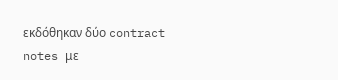εκδόθηκαν δύο contract notes με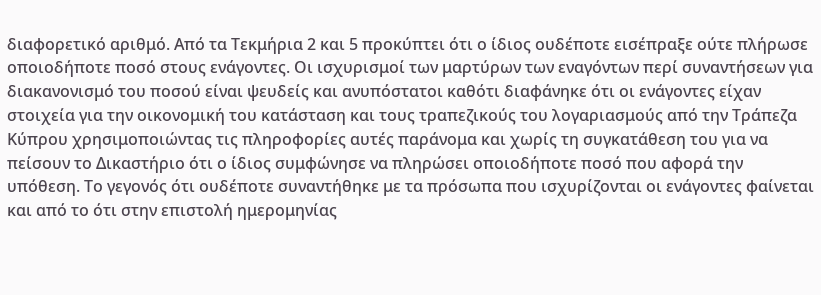διαφορετικό αριθμό. Από τα Τεκμήρια 2 και 5 προκύπτει ότι ο ίδιος ουδέποτε εισέπραξε ούτε πλήρωσε οποιοδήποτε ποσό στους ενάγοντες. Οι ισχυρισμοί των μαρτύρων των εναγόντων περί συναντήσεων για διακανονισμό του ποσού είναι ψευδείς και ανυπόστατοι καθότι διαφάνηκε ότι οι ενάγοντες είχαν στοιχεία για την οικονομική του κατάσταση και τους τραπεζικούς του λογαριασμούς από την Τράπεζα Κύπρου χρησιμοποιώντας τις πληροφορίες αυτές παράνομα και χωρίς τη συγκατάθεση του για να πείσουν το Δικαστήριο ότι ο ίδιος συμφώνησε να πληρώσει οποιοδήποτε ποσό που αφορά την υπόθεση. Το γεγονός ότι ουδέποτε συναντήθηκε με τα πρόσωπα που ισχυρίζονται οι ενάγοντες φαίνεται και από το ότι στην επιστολή ημερομηνίας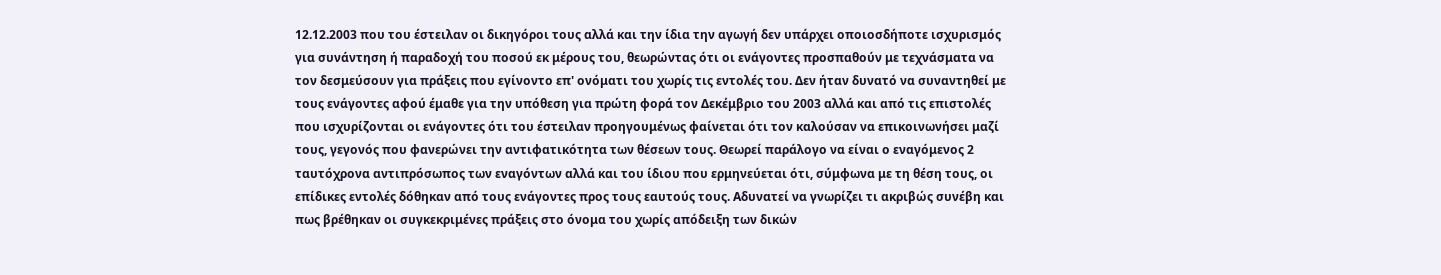12.12.2003 που του έστειλαν οι δικηγόροι τους αλλά και την ίδια την αγωγή δεν υπάρχει οποιοσδήποτε ισχυρισμός για συνάντηση ή παραδοχή του ποσού εκ μέρους του, θεωρώντας ότι οι ενάγοντες προσπαθούν με τεχνάσματα να τον δεσμεύσουν για πράξεις που εγίνοντο επ' ονόματι του χωρίς τις εντολές του. Δεν ήταν δυνατό να συναντηθεί με τους ενάγοντες αφού έμαθε για την υπόθεση για πρώτη φορά τον Δεκέμβριο του 2003 αλλά και από τις επιστολές που ισχυρίζονται οι ενάγοντες ότι του έστειλαν προηγουμένως φαίνεται ότι τον καλούσαν να επικοινωνήσει μαζί τους, γεγονός που φανερώνει την αντιφατικότητα των θέσεων τους. Θεωρεί παράλογο να είναι ο εναγόμενος 2 ταυτόχρονα αντιπρόσωπος των εναγόντων αλλά και του ίδιου που ερμηνεύεται ότι, σύμφωνα με τη θέση τους, οι επίδικες εντολές δόθηκαν από τους ενάγοντες προς τους εαυτούς τους. Αδυνατεί να γνωρίζει τι ακριβώς συνέβη και πως βρέθηκαν οι συγκεκριμένες πράξεις στο όνομα του χωρίς απόδειξη των δικών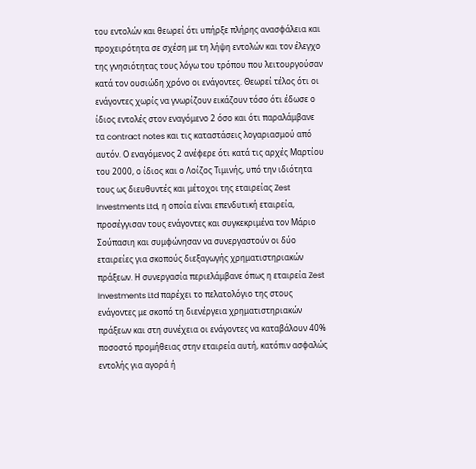του εντολών και θεωρεί ότι υπήρξε πλήρης ανασφάλεια και προχειρότητα σε σχέση με τη λήψη εντολών και τον έλεγχο της γνησιότητας τους λόγω του τρόπου που λειτουργούσαν κατά τον ουσιώδη χρόνο οι ενάγοντες. Θεωρεί τέλος ότι οι ενάγοντες χωρίς να γνωρίζουν εικάζουν τόσο ότι έδωσε ο ίδιος εντολές στον εναγόμενο 2 όσο και ότι παραλάμβανε τα contract notes και τις καταστάσεις λογαριασμού από αυτόν. Ο εναγόμενος 2 ανέφερε ότι κατά τις αρχές Μαρτίου του 2000, ο ίδιος και ο Λοίζος Τιμινής, υπό την ιδιότητα τους ως διευθυντές και μέτοχοι της εταιρείας Zest Investments Ltd, η οποία είναι επενδυτική εταιρεία, προσέγγισαν τους ενάγοντες και συγκεκριμένα τον Μάριο Σούπασιη και συμφώνησαν να συνεργαστούν οι δύο εταιρείες για σκοπούς διεξαγωγής χρηματιστηριακών πράξεων. Η συνεργασία περιελάμβανε όπως η εταιρεία Zest Investments Ltd παρέχει το πελατολόγιο της στους ενάγοντες με σκοπό τη διενέργεια χρηματιστηριακών πράξεων και στη συνέχεια οι ενάγοντες να καταβάλουν 40% ποσοστό προμήθειας στην εταιρεία αυτή, κατόπιν ασφαλώς εντολής για αγορά ή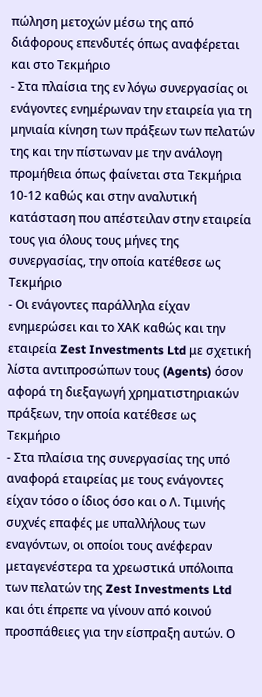πώληση μετοχών μέσω της από διάφορους επενδυτές όπως αναφέρεται και στο Τεκμήριο
- Στα πλαίσια της εν λόγω συνεργασίας οι ενάγοντες ενημέρωναν την εταιρεία για τη μηνιαία κίνηση των πράξεων των πελατών της και την πίστωναν με την ανάλογη προμήθεια όπως φαίνεται στα Τεκμήρια 10-12 καθώς και στην αναλυτική κατάσταση που απέστειλαν στην εταιρεία τους για όλους τους μήνες της συνεργασίας, την οποία κατέθεσε ως Τεκμήριο
- Οι ενάγοντες παράλληλα είχαν ενημερώσει και το ΧΑΚ καθώς και την εταιρεία Zest Investments Ltd με σχετική λίστα αντιπροσώπων τους (Agents) όσον αφορά τη διεξαγωγή χρηματιστηριακών πράξεων, την οποία κατέθεσε ως Τεκμήριο
- Στα πλαίσια της συνεργασίας της υπό αναφορά εταιρείας με τους ενάγοντες είχαν τόσο ο ίδιος όσο και ο Λ. Τιμινής συχνές επαφές με υπαλλήλους των εναγόντων, οι οποίοι τους ανέφεραν μεταγενέστερα τα χρεωστικά υπόλοιπα των πελατών της Zest Investments Ltd και ότι έπρεπε να γίνουν από κοινού προσπάθειες για την είσπραξη αυτών. Ο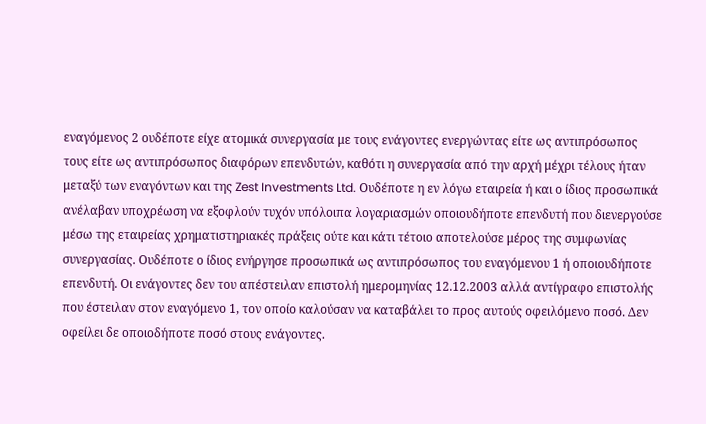εναγόμενος 2 ουδέποτε είχε ατομικά συνεργασία με τους ενάγοντες ενεργώντας είτε ως αντιπρόσωπος τους είτε ως αντιπρόσωπος διαφόρων επενδυτών, καθότι η συνεργασία από την αρχή μέχρι τέλους ήταν μεταξύ των εναγόντων και της Zest Investments Ltd. Ουδέποτε η εν λόγω εταιρεία ή και ο ίδιος προσωπικά ανέλαβαν υποχρέωση να εξοφλούν τυχόν υπόλοιπα λογαριασμών οποιουδήποτε επενδυτή που διενεργούσε μέσω της εταιρείας χρηματιστηριακές πράξεις ούτε και κάτι τέτοιο αποτελούσε μέρος της συμφωνίας συνεργασίας. Ουδέποτε ο ίδιος ενήργησε προσωπικά ως αντιπρόσωπος του εναγόμενου 1 ή οποιουδήποτε επενδυτή. Οι ενάγοντες δεν του απέστειλαν επιστολή ημερομηνίας 12.12.2003 αλλά αντίγραφο επιστολής που έστειλαν στον εναγόμενο 1, τον οποίο καλούσαν να καταβάλει το προς αυτούς οφειλόμενο ποσό. Δεν οφείλει δε οποιοδήποτε ποσό στους ενάγοντες.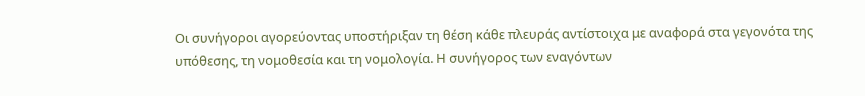Οι συνήγοροι αγορεύοντας υποστήριξαν τη θέση κάθε πλευράς αντίστοιχα με αναφορά στα γεγονότα της υπόθεσης, τη νομοθεσία και τη νομολογία. Η συνήγορος των εναγόντων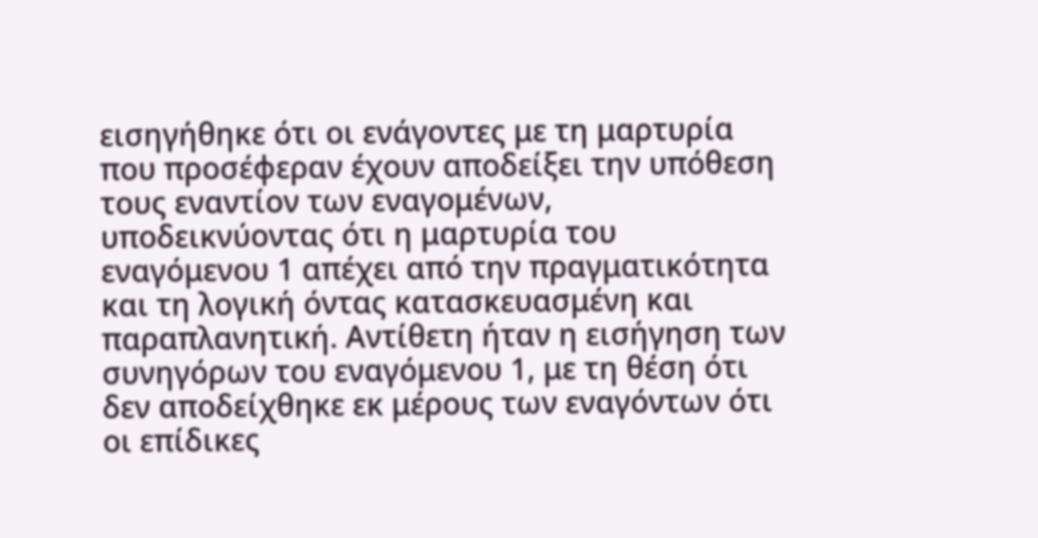εισηγήθηκε ότι οι ενάγοντες με τη μαρτυρία που προσέφεραν έχουν αποδείξει την υπόθεση τους εναντίον των εναγομένων, υποδεικνύοντας ότι η μαρτυρία του εναγόμενου 1 απέχει από την πραγματικότητα και τη λογική όντας κατασκευασμένη και παραπλανητική. Αντίθετη ήταν η εισήγηση των συνηγόρων του εναγόμενου 1, με τη θέση ότι δεν αποδείχθηκε εκ μέρους των εναγόντων ότι οι επίδικες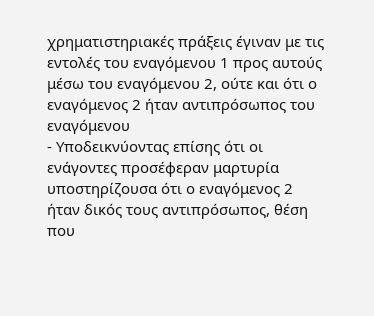χρηματιστηριακές πράξεις έγιναν με τις εντολές του εναγόμενου 1 προς αυτούς μέσω του εναγόμενου 2, ούτε και ότι ο εναγόμενος 2 ήταν αντιπρόσωπος του εναγόμενου
- Υποδεικνύοντας επίσης ότι οι ενάγοντες προσέφεραν μαρτυρία υποστηρίζουσα ότι ο εναγόμενος 2 ήταν δικός τους αντιπρόσωπος, θέση που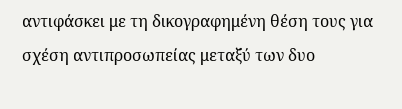αντιφάσκει με τη δικογραφημένη θέση τους για σχέση αντιπροσωπείας μεταξύ των δυο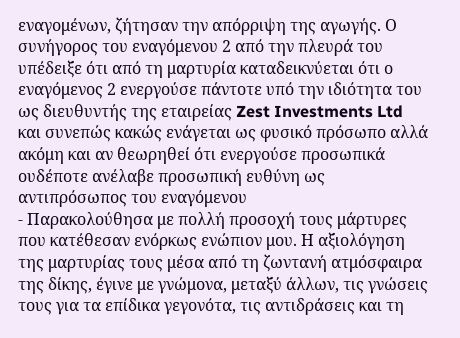εναγομένων, ζήτησαν την απόρριψη της αγωγής. Ο συνήγορος του εναγόμενου 2 από την πλευρά του υπέδειξε ότι από τη μαρτυρία καταδεικνύεται ότι ο εναγόμενος 2 ενεργούσε πάντοτε υπό την ιδιότητα του ως διευθυντής της εταιρείας Zest Investments Ltd και συνεπώς κακώς ενάγεται ως φυσικό πρόσωπο αλλά ακόμη και αν θεωρηθεί ότι ενεργούσε προσωπικά ουδέποτε ανέλαβε προσωπική ευθύνη ως αντιπρόσωπος του εναγόμενου
- Παρακολούθησα με πολλή προσοχή τους μάρτυρες που κατέθεσαν ενόρκως ενώπιον μου. Η αξιολόγηση της μαρτυρίας τους μέσα από τη ζωντανή ατμόσφαιρα της δίκης, έγινε με γνώμονα, μεταξύ άλλων, τις γνώσεις τους για τα επίδικα γεγονότα, τις αντιδράσεις και τη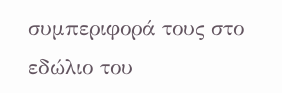συμπεριφορά τους στο εδώλιο του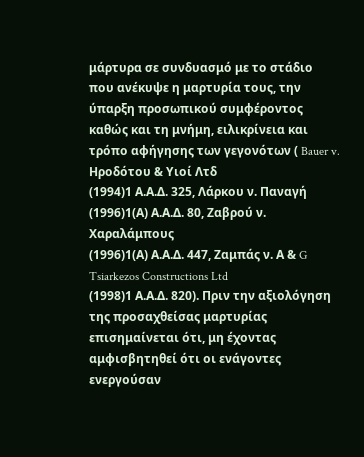μάρτυρα σε συνδυασμό με το στάδιο που ανέκυψε η μαρτυρία τους, την ύπαρξη προσωπικού συμφέροντος καθώς και τη μνήμη, ειλικρίνεια και τρόπο αφήγησης των γεγονότων ( Bauer v. Hροδότου & Υιοί Λτδ
(1994)1 Α.Α.Δ. 325, Λάρκου ν. Παναγή
(1996)1(Α) Α.Α.Δ. 80, Ζαβρού ν. Χαραλάμπους
(1996)1(Α) Α.Α.Δ. 447, Zαμπάς ν. Α & G Tsiarkezos Constructions Ltd
(1998)1 Α.Α.Δ. 820). Πριν την αξιολόγηση της προσαχθείσας μαρτυρίας επισημαίνεται ότι, μη έχοντας αμφισβητηθεί ότι οι ενάγοντες ενεργούσαν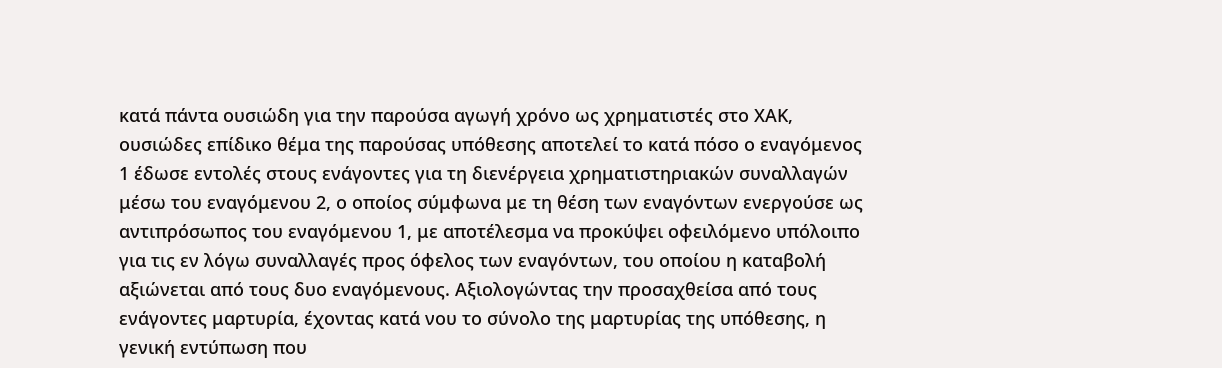κατά πάντα ουσιώδη για την παρούσα αγωγή χρόνο ως χρηματιστές στο ΧΑΚ, ουσιώδες επίδικο θέμα της παρούσας υπόθεσης αποτελεί το κατά πόσο ο εναγόμενος 1 έδωσε εντολές στους ενάγοντες για τη διενέργεια χρηματιστηριακών συναλλαγών μέσω του εναγόμενου 2, ο οποίος σύμφωνα με τη θέση των εναγόντων ενεργούσε ως αντιπρόσωπος του εναγόμενου 1, με αποτέλεσμα να προκύψει οφειλόμενο υπόλοιπο για τις εν λόγω συναλλαγές προς όφελος των εναγόντων, του οποίου η καταβολή αξιώνεται από τους δυο εναγόμενους. Αξιολογώντας την προσαχθείσα από τους ενάγοντες μαρτυρία, έχοντας κατά νου το σύνολο της μαρτυρίας της υπόθεσης, η γενική εντύπωση που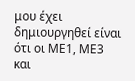μου έχει δημιουργηθεί είναι ότι οι ΜΕ1, ΜΕ3 και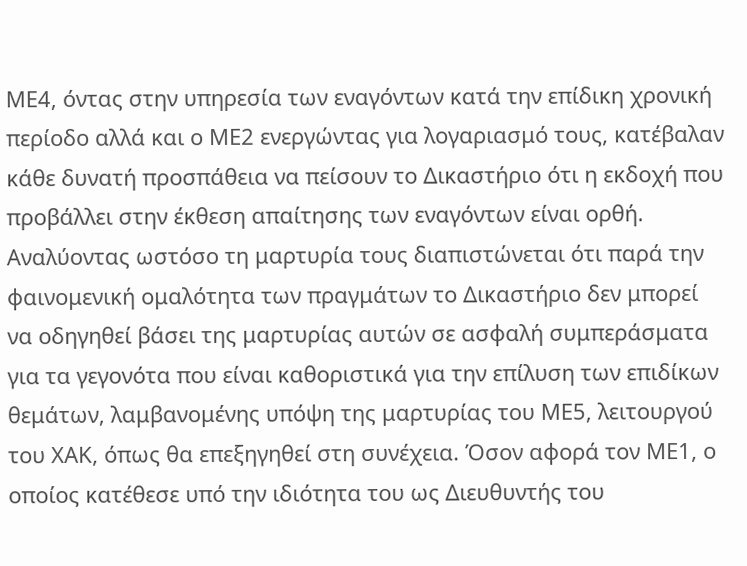ΜΕ4, όντας στην υπηρεσία των εναγόντων κατά την επίδικη χρονική περίοδο αλλά και ο ΜΕ2 ενεργώντας για λογαριασμό τους, κατέβαλαν κάθε δυνατή προσπάθεια να πείσουν το Δικαστήριο ότι η εκδοχή που προβάλλει στην έκθεση απαίτησης των εναγόντων είναι ορθή. Αναλύοντας ωστόσο τη μαρτυρία τους διαπιστώνεται ότι παρά την φαινομενική ομαλότητα των πραγμάτων το Δικαστήριο δεν μπορεί να οδηγηθεί βάσει της μαρτυρίας αυτών σε ασφαλή συμπεράσματα για τα γεγονότα που είναι καθοριστικά για την επίλυση των επιδίκων θεμάτων, λαμβανομένης υπόψη της μαρτυρίας του ΜΕ5, λειτουργού του ΧΑΚ, όπως θα επεξηγηθεί στη συνέχεια. Όσον αφορά τον ΜΕ1, ο οποίος κατέθεσε υπό την ιδιότητα του ως Διευθυντής του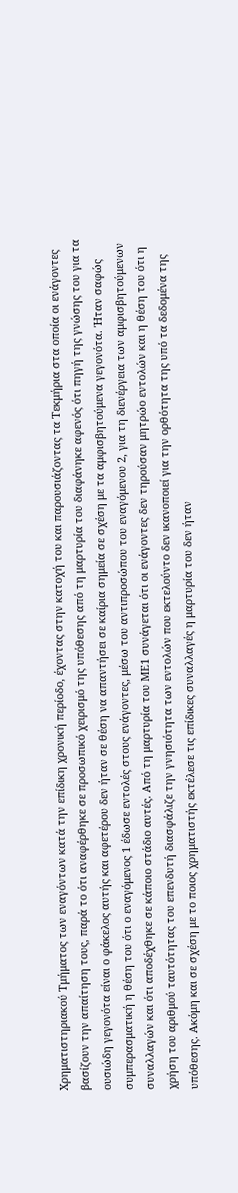Χρηματιστηριακού Τμήματος των εναγόντων κατά την επίδικη χρονική περίοδο, έχοντας στην κατοχή του και παρουσιάζοντας τα Τεκμήρια στα οποία οι ενάγοντες βασίζουν την απαίτηση τους, παρά το ότι αναφέρθηκε σε προσωπικό χειρισμό της υπόθεσης από τη μαρτυρία του διαφάνηκε αφενός ότι πηγή της γνώσης του για τα ουσιώδη γεγονότα είναι ο φάκελος αυτής και αφετέρου δεν ήταν σε θέση να απαντήσει σε καίρια σημεία σε σχέση με τα αμφισβητούμενα γεγονότα. Ήταν σαφώς συμπερασματική η θέση του ότι ο εναγόμενος 1 έδωσε εντολές στους ενάγοντες, μέσω του αντιπροσώπου του εναγόμενου 2, για τη διενέργεια των αμφισβητούμενων συναλλαγών και ότι αποδέχθηκε σε κάποιο στάδιο αυτές. Από τη μαρτυρία του ΜΕ1 συνάγεται ότι οι ενάγοντες δεν τηρούσαν μητρώο εντολών και η θέση του ότι η χρήση του αριθμού ταυτότητας του επενδυτή διασφάλιζε την γνησιότητα των εντολών που εκτελούντο δεν ικανοποιεί για την ορθότητα της υπό τα δεδομένα της υπόθεσης. Ακόμη και σε σχέση με το ποιος χρηματιστής εκτέλεσε τις επίδικες συναλλαγές η μαρτυρία του δεν ήταν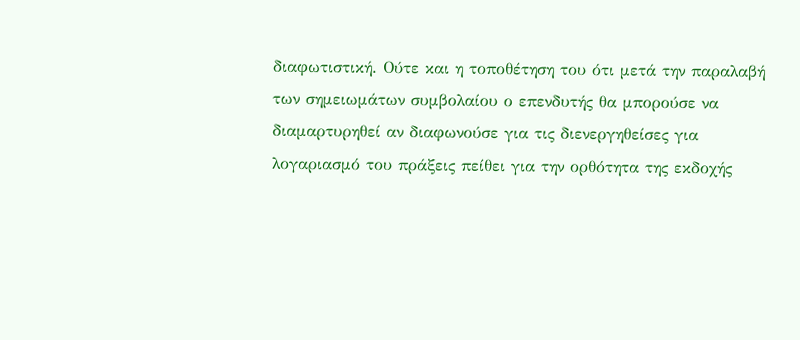διαφωτιστική. Ούτε και η τοποθέτηση του ότι μετά την παραλαβή των σημειωμάτων συμβολαίου ο επενδυτής θα μπορούσε να διαμαρτυρηθεί αν διαφωνούσε για τις διενεργηθείσες για λογαριασμό του πράξεις πείθει για την ορθότητα της εκδοχής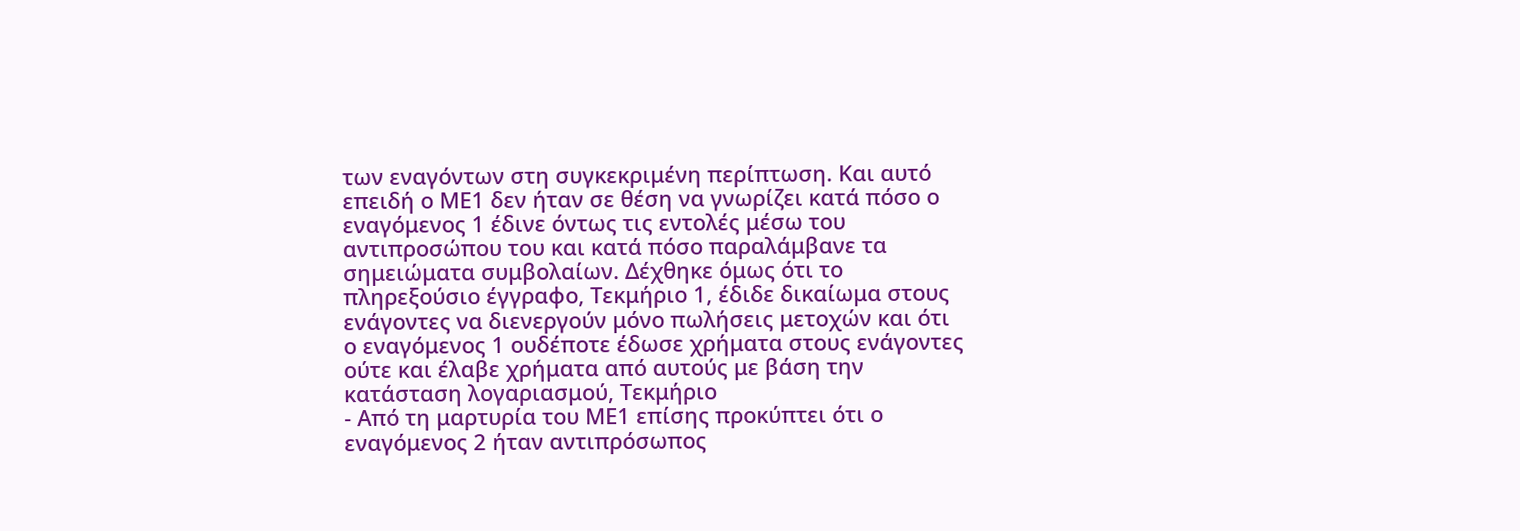των εναγόντων στη συγκεκριμένη περίπτωση. Και αυτό επειδή ο ΜΕ1 δεν ήταν σε θέση να γνωρίζει κατά πόσο ο εναγόμενος 1 έδινε όντως τις εντολές μέσω του αντιπροσώπου του και κατά πόσο παραλάμβανε τα σημειώματα συμβολαίων. Δέχθηκε όμως ότι το πληρεξούσιο έγγραφο, Τεκμήριο 1, έδιδε δικαίωμα στους ενάγοντες να διενεργούν μόνο πωλήσεις μετοχών και ότι ο εναγόμενος 1 ουδέποτε έδωσε χρήματα στους ενάγοντες ούτε και έλαβε χρήματα από αυτούς με βάση την κατάσταση λογαριασμού, Τεκμήριο
- Από τη μαρτυρία του ΜΕ1 επίσης προκύπτει ότι ο εναγόμενος 2 ήταν αντιπρόσωπος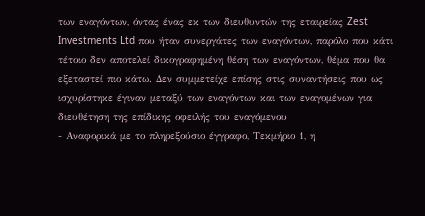των εναγόντων, όντας ένας εκ των διευθυντών της εταιρείας Zest Investments Ltd που ήταν συνεργάτες των εναγόντων, παρόλο που κάτι τέτοιο δεν αποτελεί δικογραφημένη θέση των εναγόντων, θέμα που θα εξεταστεί πιο κάτω. Δεν συμμετείχε επίσης στις συναντήσεις που ως ισχυρίστηκε έγιναν μεταξύ των εναγόντων και των εναγομένων για διευθέτηση της επίδικης οφειλής του εναγόμενου
- Αναφορικά με το πληρεξούσιο έγγραφο, Τεκμήριο 1, η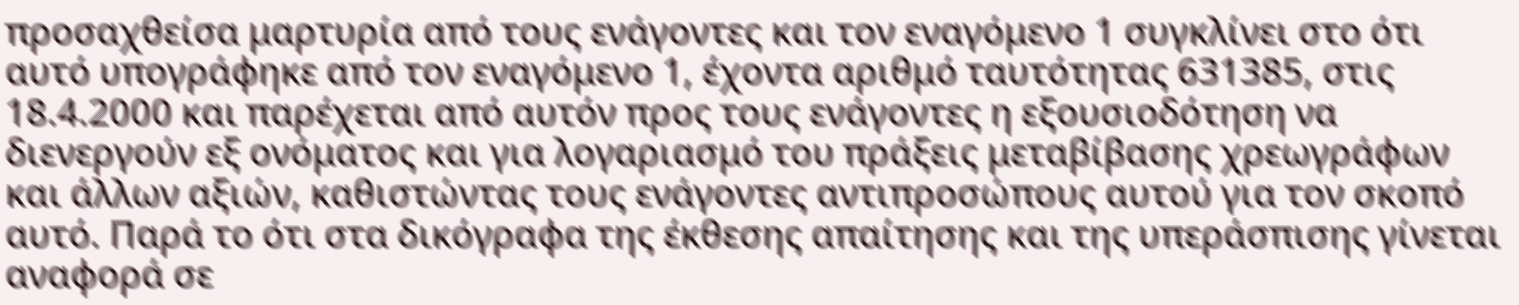προσαχθείσα μαρτυρία από τους ενάγοντες και τον εναγόμενο 1 συγκλίνει στο ότι αυτό υπογράφηκε από τον εναγόμενο 1, έχοντα αριθμό ταυτότητας 631385, στις 18.4.2000 και παρέχεται από αυτόν προς τους ενάγοντες η εξουσιοδότηση να διενεργούν εξ ονόματος και για λογαριασμό του πράξεις μεταβίβασης χρεωγράφων και άλλων αξιών, καθιστώντας τους ενάγοντες αντιπροσώπους αυτού για τον σκοπό αυτό. Παρά το ότι στα δικόγραφα της έκθεσης απαίτησης και της υπεράσπισης γίνεται αναφορά σε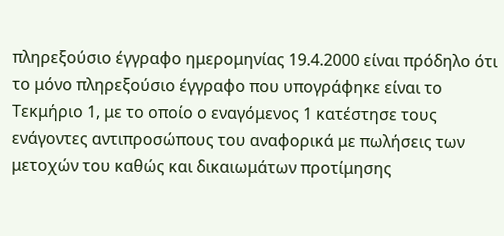πληρεξούσιο έγγραφο ημερομηνίας 19.4.2000 είναι πρόδηλο ότι το μόνο πληρεξούσιο έγγραφο που υπογράφηκε είναι το Τεκμήριο 1, με το οποίο ο εναγόμενος 1 κατέστησε τους ενάγοντες αντιπροσώπους του αναφορικά με πωλήσεις των μετοχών του καθώς και δικαιωμάτων προτίμησης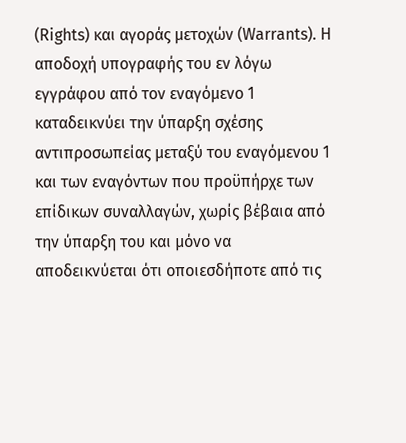(Rights) και αγοράς μετοχών (Warrants). Η αποδοχή υπογραφής του εν λόγω εγγράφου από τον εναγόμενο 1 καταδεικνύει την ύπαρξη σχέσης αντιπροσωπείας μεταξύ του εναγόμενου 1 και των εναγόντων που προϋπήρχε των επίδικων συναλλαγών, χωρίς βέβαια από την ύπαρξη του και μόνο να αποδεικνύεται ότι οποιεσδήποτε από τις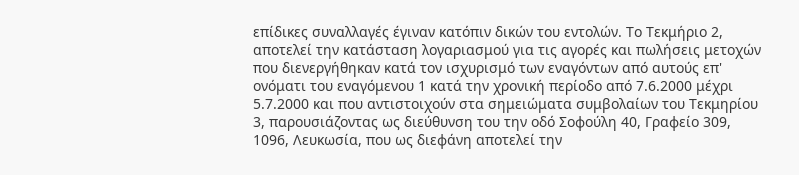επίδικες συναλλαγές έγιναν κατόπιν δικών του εντολών. Το Τεκμήριο 2, αποτελεί την κατάσταση λογαριασμού για τις αγορές και πωλήσεις μετοχών που διενεργήθηκαν κατά τον ισχυρισμό των εναγόντων από αυτούς επ' ονόματι του εναγόμενου 1 κατά την χρονική περίοδο από 7.6.2000 μέχρι 5.7.2000 και που αντιστοιχούν στα σημειώματα συμβολαίων του Τεκμηρίου 3, παρουσιάζοντας ως διεύθυνση του την οδό Σοφούλη 40, Γραφείο 309, 1096, Λευκωσία, που ως διεφάνη αποτελεί την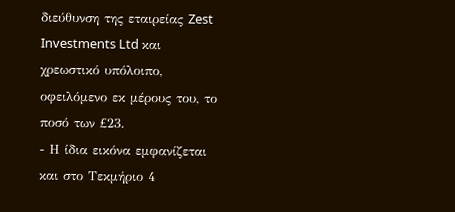διεύθυνση της εταιρείας Zest Investments Ltd και χρεωστικό υπόλοιπο, οφειλόμενο εκ μέρους του, το ποσό των £23.
- Η ίδια εικόνα εμφανίζεται και στο Τεκμήριο 4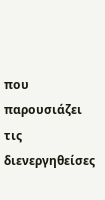που παρουσιάζει τις διενεργηθείσες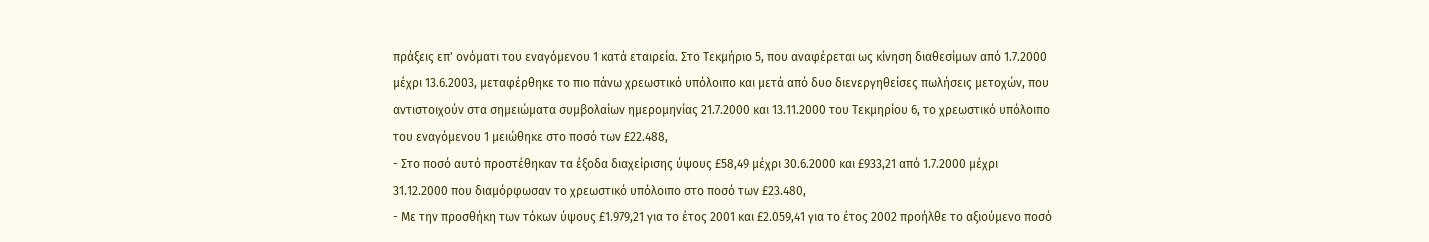πράξεις επ' ονόματι του εναγόμενου 1 κατά εταιρεία. Στο Τεκμήριο 5, που αναφέρεται ως κίνηση διαθεσίμων από 1.7.2000 μέχρι 13.6.2003, μεταφέρθηκε το πιο πάνω χρεωστικό υπόλοιπο και μετά από δυο διενεργηθείσες πωλήσεις μετοχών, που αντιστοιχούν στα σημειώματα συμβολαίων ημερομηνίας 21.7.2000 και 13.11.2000 του Τεκμηρίου 6, το χρεωστικό υπόλοιπο του εναγόμενου 1 μειώθηκε στο ποσό των £22.488,
- Στο ποσό αυτό προστέθηκαν τα έξοδα διαχείρισης ύψους £58,49 μέχρι 30.6.2000 και £933,21 από 1.7.2000 μέχρι 31.12.2000 που διαμόρφωσαν το χρεωστικό υπόλοιπο στο ποσό των £23.480,
- Με την προσθήκη των τόκων ύψους £1.979,21 για το έτος 2001 και £2.059,41 για το έτος 2002 προήλθε το αξιούμενο ποσό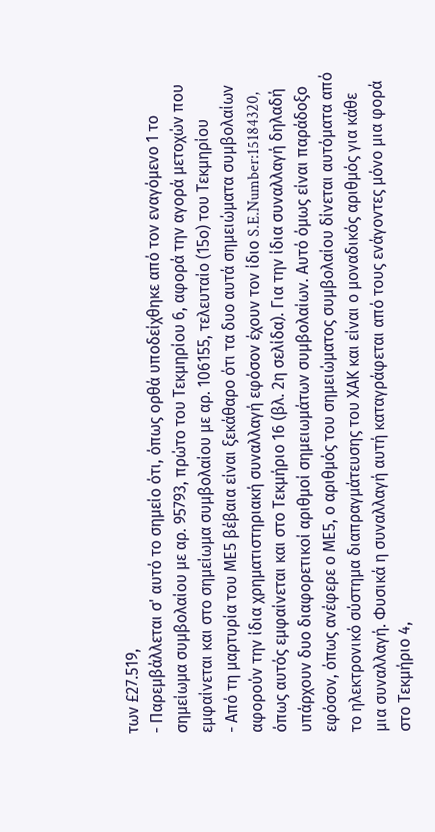των £27.519,
- Παρεμβάλλεται σ' αυτό το σημείο ότι, όπως ορθά υποδείχθηκε από τον εναγόμενο 1 το σημείωμα συμβολαίου με αρ. 95793, πρώτο του Τεκμηρίου 6, αφορά την αγορά μετοχών που εμφαίνεται και στο σημείωμα συμβολαίου με αρ. 106155, τελευταίο (15ο) του Τεκμηρίου
- Από τη μαρτυρία του ΜΕ5 βέβαια είναι ξεκάθαρο ότι τα δυο αυτά σημειώματα συμβολαίων αφορούν την ίδια χρηματιστηριακή συναλλαγή εφόσον έχουν τον ίδιο S.E.Number:15184320, όπως αυτός εμφαίνεται και στο Τεκμήριο 16 (βλ. 2η σελίδα). Για την ίδια συναλλαγή δηλαδή υπάρχουν δυο διαφορετικοί αριθμοί σημειωμάτων συμβολαίων. Αυτό όμως είναι παράδοξο εφόσον, όπως ανέφερε ο ΜΕ5, ο αριθμός του σημειώματος συμβολαίου δίνεται αυτόματα από το ηλεκτρονικό σύστημα διαπραγμάτευσης του ΧΑΚ και είναι ο μοναδικός αριθμός για κάθε μια συναλλαγή. Φυσικά η συναλλαγή αυτή καταγράφεται από τους ενάγοντες μόνο μια φορά στο Τεκμήριο 4,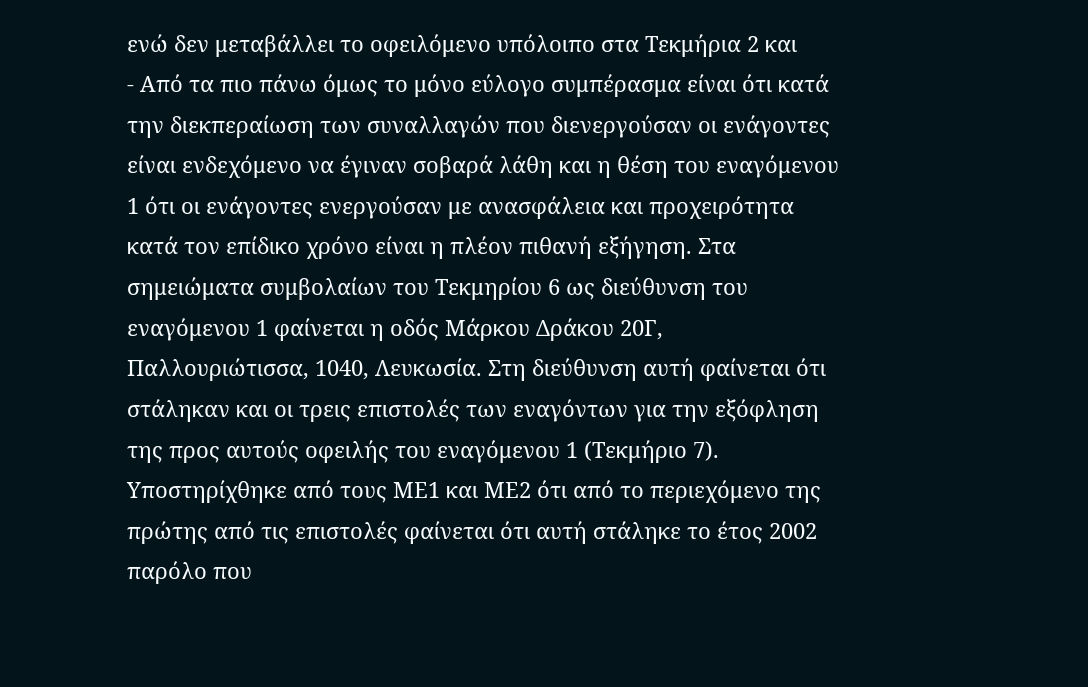ενώ δεν μεταβάλλει το οφειλόμενο υπόλοιπο στα Τεκμήρια 2 και
- Από τα πιο πάνω όμως το μόνο εύλογο συμπέρασμα είναι ότι κατά την διεκπεραίωση των συναλλαγών που διενεργούσαν οι ενάγοντες είναι ενδεχόμενο να έγιναν σοβαρά λάθη και η θέση του εναγόμενου 1 ότι οι ενάγοντες ενεργούσαν με ανασφάλεια και προχειρότητα κατά τον επίδικο χρόνο είναι η πλέον πιθανή εξήγηση. Στα σημειώματα συμβολαίων του Τεκμηρίου 6 ως διεύθυνση του εναγόμενου 1 φαίνεται η οδός Μάρκου Δράκου 20Γ, Παλλουριώτισσα, 1040, Λευκωσία. Στη διεύθυνση αυτή φαίνεται ότι στάληκαν και οι τρεις επιστολές των εναγόντων για την εξόφληση της προς αυτούς οφειλής του εναγόμενου 1 (Τεκμήριο 7). Υποστηρίχθηκε από τους ΜΕ1 και ΜΕ2 ότι από το περιεχόμενο της πρώτης από τις επιστολές φαίνεται ότι αυτή στάληκε το έτος 2002 παρόλο που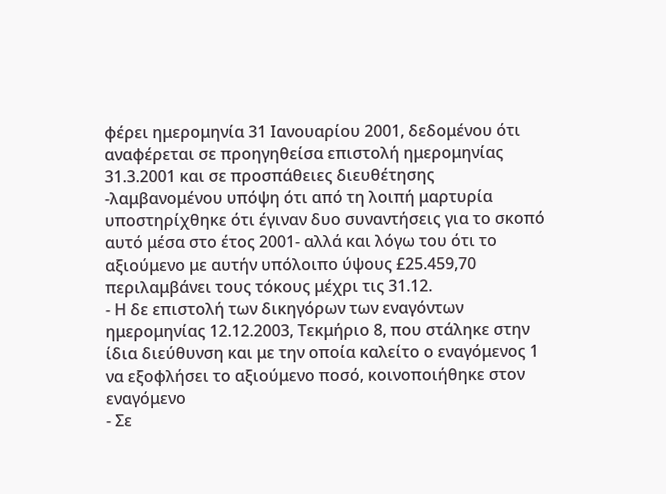φέρει ημερομηνία 31 Ιανουαρίου 2001, δεδομένου ότι αναφέρεται σε προηγηθείσα επιστολή ημερομηνίας 31.3.2001 και σε προσπάθειες διευθέτησης -λαμβανομένου υπόψη ότι από τη λοιπή μαρτυρία υποστηρίχθηκε ότι έγιναν δυο συναντήσεις για το σκοπό αυτό μέσα στο έτος 2001- αλλά και λόγω του ότι το αξιούμενο με αυτήν υπόλοιπο ύψους £25.459,70 περιλαμβάνει τους τόκους μέχρι τις 31.12.
- Η δε επιστολή των δικηγόρων των εναγόντων ημερομηνίας 12.12.2003, Τεκμήριο 8, που στάληκε στην ίδια διεύθυνση και με την οποία καλείτο ο εναγόμενος 1 να εξοφλήσει το αξιούμενο ποσό, κοινοποιήθηκε στον εναγόμενο
- Σε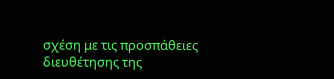σχέση με τις προσπάθειες διευθέτησης της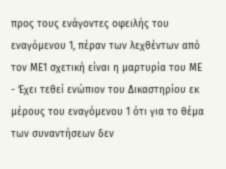προς τους ενάγοντες οφειλής του εναγόμενου 1, πέραν των λεχθέντων από τον ΜΕ1 σχετική είναι η μαρτυρία του ΜΕ
- Έχει τεθεί ενώπιον του Δικαστηρίου εκ μέρους του εναγόμενου 1 ότι για το θέμα των συναντήσεων δεν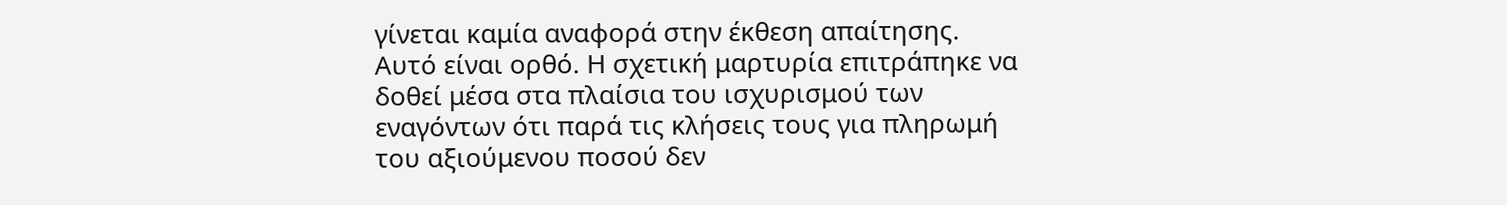γίνεται καμία αναφορά στην έκθεση απαίτησης. Αυτό είναι ορθό. Η σχετική μαρτυρία επιτράπηκε να δοθεί μέσα στα πλαίσια του ισχυρισμού των εναγόντων ότι παρά τις κλήσεις τους για πληρωμή του αξιούμενου ποσού δεν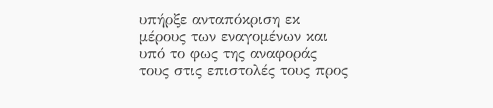υπήρξε ανταπόκριση εκ μέρους των εναγομένων και υπό το φως της αναφοράς τους στις επιστολές τους προς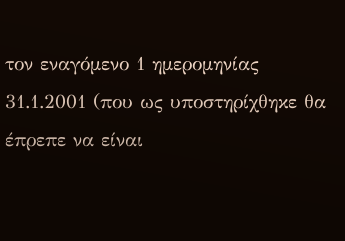τον εναγόμενο 1 ημερομηνίας 31.1.2001 (που ως υποστηρίχθηκε θα έπρεπε να είναι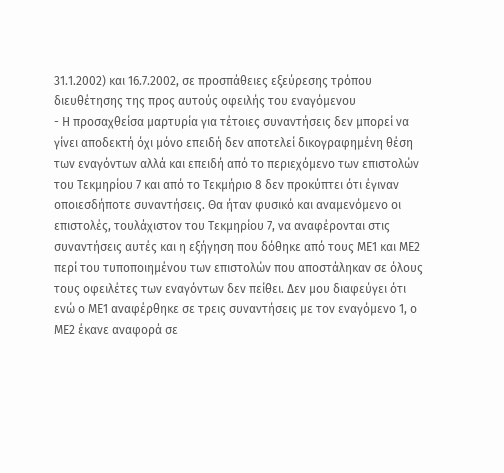31.1.2002) και 16.7.2002, σε προσπάθειες εξεύρεσης τρόπου διευθέτησης της προς αυτούς οφειλής του εναγόμενου
- Η προσαχθείσα μαρτυρία για τέτοιες συναντήσεις δεν μπορεί να γίνει αποδεκτή όχι μόνο επειδή δεν αποτελεί δικογραφημένη θέση των εναγόντων αλλά και επειδή από το περιεχόμενο των επιστολών του Τεκμηρίου 7 και από το Τεκμήριο 8 δεν προκύπτει ότι έγιναν οποιεσδήποτε συναντήσεις. Θα ήταν φυσικό και αναμενόμενο οι επιστολές, τουλάχιστον του Τεκμηρίου 7, να αναφέρονται στις συναντήσεις αυτές και η εξήγηση που δόθηκε από τους ΜΕ1 και ΜΕ2 περί του τυποποιημένου των επιστολών που αποστάληκαν σε όλους τους οφειλέτες των εναγόντων δεν πείθει. Δεν μου διαφεύγει ότι ενώ ο ΜΕ1 αναφέρθηκε σε τρεις συναντήσεις με τον εναγόμενο 1, ο ΜΕ2 έκανε αναφορά σε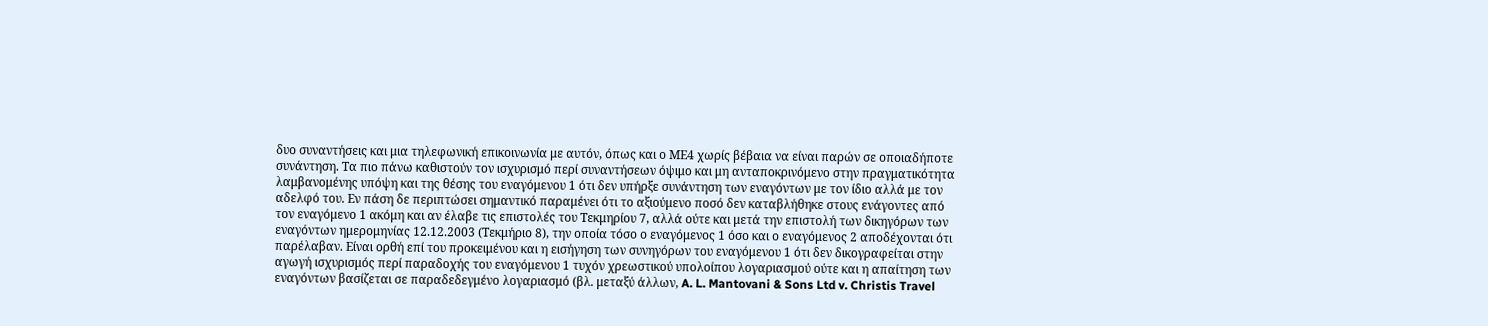δυο συναντήσεις και μια τηλεφωνική επικοινωνία με αυτόν, όπως και ο ΜΕ4 χωρίς βέβαια να είναι παρών σε οποιαδήποτε συνάντηση. Τα πιο πάνω καθιστούν τον ισχυρισμό περί συναντήσεων όψιμο και μη ανταποκρινόμενο στην πραγματικότητα λαμβανομένης υπόψη και της θέσης του εναγόμενου 1 ότι δεν υπήρξε συνάντηση των εναγόντων με τον ίδιο αλλά με τον αδελφό του. Εν πάση δε περιπτώσει σημαντικό παραμένει ότι το αξιούμενο ποσό δεν καταβλήθηκε στους ενάγοντες από τον εναγόμενο 1 ακόμη και αν έλαβε τις επιστολές του Τεκμηρίου 7, αλλά ούτε και μετά την επιστολή των δικηγόρων των εναγόντων ημερομηνίας 12.12.2003 (Τεκμήριο 8), την οποία τόσο ο εναγόμενος 1 όσο και ο εναγόμενος 2 αποδέχονται ότι παρέλαβαν. Είναι ορθή επί του προκειμένου και η εισήγηση των συνηγόρων του εναγόμενου 1 ότι δεν δικογραφείται στην αγωγή ισχυρισμός περί παραδοχής του εναγόμενου 1 τυχόν χρεωστικού υπολοίπου λογαριασμού ούτε και η απαίτηση των εναγόντων βασίζεται σε παραδεδεγμένο λογαριασμό (βλ. μεταξύ άλλων, A. L. Mantovani & Sons Ltd v. Christis Travel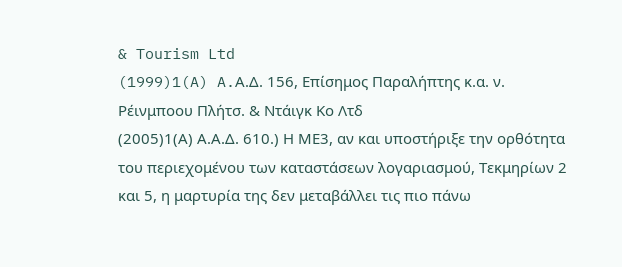& Tourism Ltd
(1999)1(A) A.Α.Δ. 156, Επίσημος Παραλήπτης κ.α. ν. Ρέινμποου Πλήτσ. & Ντάιγκ Κο Λτδ
(2005)1(Α) Α.Α.Δ. 610.) Η ΜΕ3, αν και υποστήριξε την ορθότητα του περιεχομένου των καταστάσεων λογαριασμού, Τεκμηρίων 2 και 5, η μαρτυρία της δεν μεταβάλλει τις πιο πάνω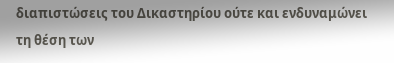διαπιστώσεις του Δικαστηρίου ούτε και ενδυναμώνει τη θέση των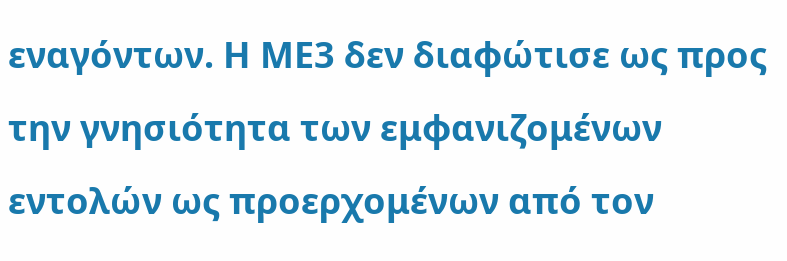εναγόντων. Η ΜΕ3 δεν διαφώτισε ως προς την γνησιότητα των εμφανιζομένων εντολών ως προερχομένων από τον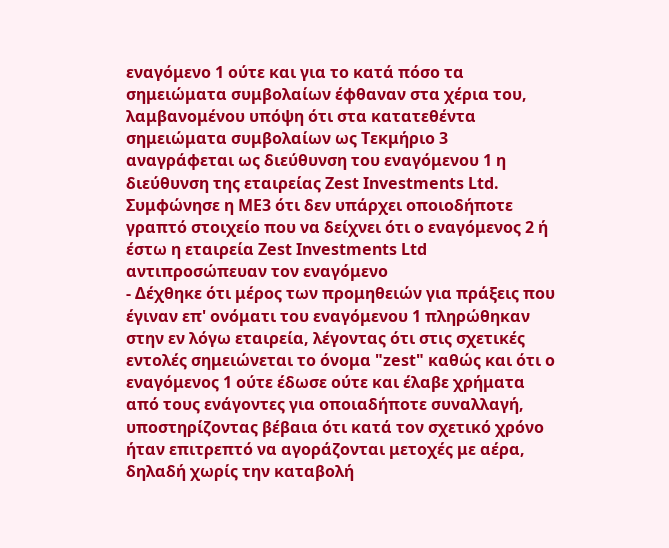εναγόμενο 1 ούτε και για το κατά πόσο τα σημειώματα συμβολαίων έφθαναν στα χέρια του, λαμβανομένου υπόψη ότι στα κατατεθέντα σημειώματα συμβολαίων ως Τεκμήριο 3 αναγράφεται ως διεύθυνση του εναγόμενου 1 η διεύθυνση της εταιρείας Zest Investments Ltd. Συμφώνησε η ΜΕ3 ότι δεν υπάρχει οποιοδήποτε γραπτό στοιχείο που να δείχνει ότι ο εναγόμενος 2 ή έστω η εταιρεία Zest Investments Ltd αντιπροσώπευαν τον εναγόμενο
- Δέχθηκε ότι μέρος των προμηθειών για πράξεις που έγιναν επ' ονόματι του εναγόμενου 1 πληρώθηκαν στην εν λόγω εταιρεία, λέγοντας ότι στις σχετικές εντολές σημειώνεται το όνομα "zest" καθώς και ότι ο εναγόμενος 1 ούτε έδωσε ούτε και έλαβε χρήματα από τους ενάγοντες για οποιαδήποτε συναλλαγή, υποστηρίζοντας βέβαια ότι κατά τον σχετικό χρόνο ήταν επιτρεπτό να αγοράζονται μετοχές με αέρα, δηλαδή χωρίς την καταβολή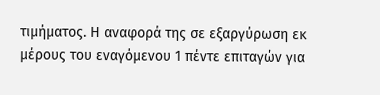τιμήματος. Η αναφορά της σε εξαργύρωση εκ μέρους του εναγόμενου 1 πέντε επιταγών για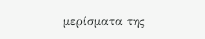μερίσματα της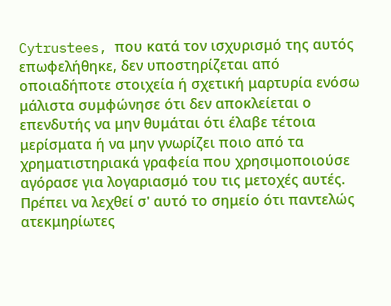Cytrustees, που κατά τον ισχυρισμό της αυτός επωφελήθηκε, δεν υποστηρίζεται από οποιαδήποτε στοιχεία ή σχετική μαρτυρία ενόσω μάλιστα συμφώνησε ότι δεν αποκλείεται ο επενδυτής να μην θυμάται ότι έλαβε τέτοια μερίσματα ή να μην γνωρίζει ποιο από τα χρηματιστηριακά γραφεία που χρησιμοποιούσε αγόρασε για λογαριασμό του τις μετοχές αυτές. Πρέπει να λεχθεί σ' αυτό το σημείο ότι παντελώς ατεκμηρίωτες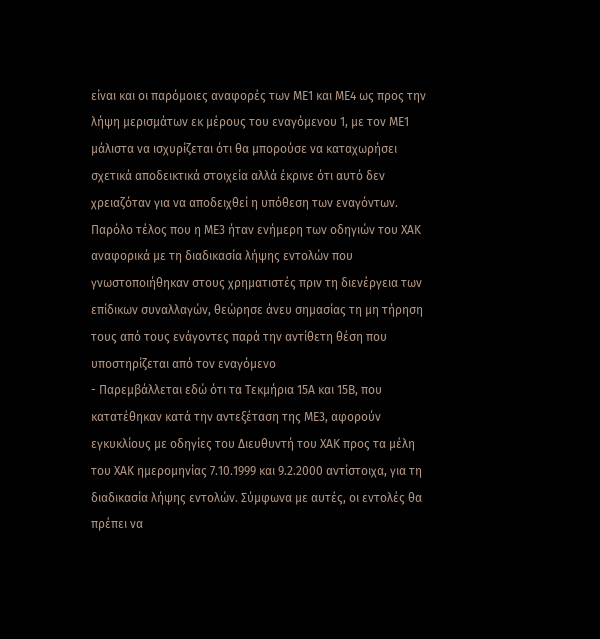είναι και οι παρόμοιες αναφορές των ΜΕ1 και ΜΕ4 ως προς την λήψη μερισμάτων εκ μέρους του εναγόμενου 1, με τον ΜΕ1 μάλιστα να ισχυρίζεται ότι θα μπορούσε να καταχωρήσει σχετικά αποδεικτικά στοιχεία αλλά έκρινε ότι αυτό δεν χρειαζόταν για να αποδειχθεί η υπόθεση των εναγόντων. Παρόλο τέλος που η ΜΕ3 ήταν ενήμερη των οδηγιών του ΧΑΚ αναφορικά με τη διαδικασία λήψης εντολών που γνωστοποιήθηκαν στους χρηματιστές πριν τη διενέργεια των επίδικων συναλλαγών, θεώρησε άνευ σημασίας τη μη τήρηση τους από τους ενάγοντες παρά την αντίθετη θέση που υποστηρίζεται από τον εναγόμενο
- Παρεμβάλλεται εδώ ότι τα Τεκμήρια 15Α και 15Β, που κατατέθηκαν κατά την αντεξέταση της ΜΕ3, αφορούν εγκυκλίους με οδηγίες του Διευθυντή του ΧΑΚ προς τα μέλη του ΧΑΚ ημερομηνίας 7.10.1999 και 9.2.2000 αντίστοιχα, για τη διαδικασία λήψης εντολών. Σύμφωνα με αυτές, οι εντολές θα πρέπει να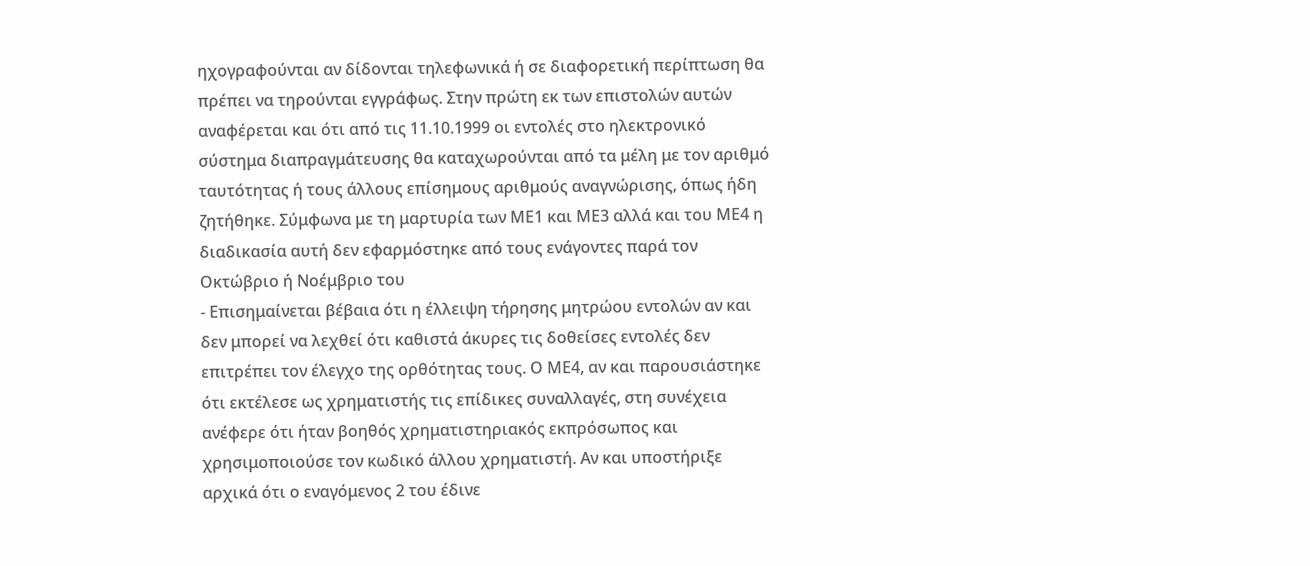ηχογραφούνται αν δίδονται τηλεφωνικά ή σε διαφορετική περίπτωση θα πρέπει να τηρούνται εγγράφως. Στην πρώτη εκ των επιστολών αυτών αναφέρεται και ότι από τις 11.10.1999 οι εντολές στο ηλεκτρονικό σύστημα διαπραγμάτευσης θα καταχωρούνται από τα μέλη με τον αριθμό ταυτότητας ή τους άλλους επίσημους αριθμούς αναγνώρισης, όπως ήδη ζητήθηκε. Σύμφωνα με τη μαρτυρία των ΜΕ1 και ΜΕ3 αλλά και του ΜΕ4 η διαδικασία αυτή δεν εφαρμόστηκε από τους ενάγοντες παρά τον Οκτώβριο ή Νοέμβριο του
- Επισημαίνεται βέβαια ότι η έλλειψη τήρησης μητρώου εντολών αν και δεν μπορεί να λεχθεί ότι καθιστά άκυρες τις δοθείσες εντολές δεν επιτρέπει τον έλεγχο της ορθότητας τους. Ο ΜΕ4, αν και παρουσιάστηκε ότι εκτέλεσε ως χρηματιστής τις επίδικες συναλλαγές, στη συνέχεια ανέφερε ότι ήταν βοηθός χρηματιστηριακός εκπρόσωπος και χρησιμοποιούσε τον κωδικό άλλου χρηματιστή. Αν και υποστήριξε αρχικά ότι ο εναγόμενος 2 του έδινε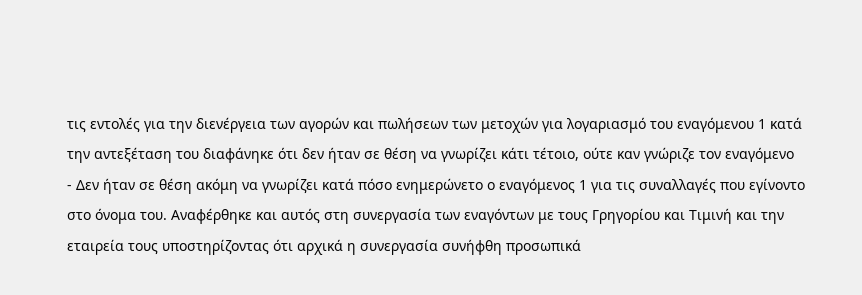τις εντολές για την διενέργεια των αγορών και πωλήσεων των μετοχών για λογαριασμό του εναγόμενου 1 κατά την αντεξέταση του διαφάνηκε ότι δεν ήταν σε θέση να γνωρίζει κάτι τέτοιο, ούτε καν γνώριζε τον εναγόμενο
- Δεν ήταν σε θέση ακόμη να γνωρίζει κατά πόσο ενημερώνετο ο εναγόμενος 1 για τις συναλλαγές που εγίνοντο στο όνομα του. Αναφέρθηκε και αυτός στη συνεργασία των εναγόντων με τους Γρηγορίου και Τιμινή και την εταιρεία τους υποστηρίζοντας ότι αρχικά η συνεργασία συνήφθη προσωπικά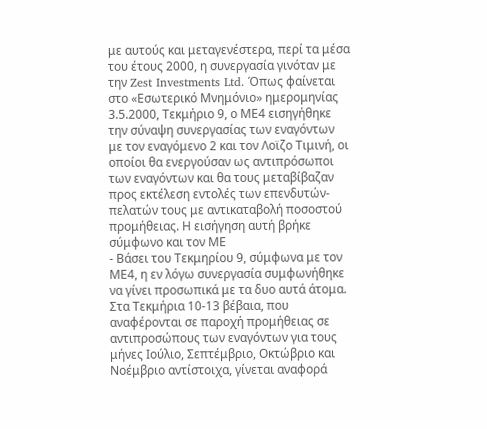με αυτούς και μεταγενέστερα, περί τα μέσα του έτους 2000, η συνεργασία γινόταν με την Zest Investments Ltd. Όπως φαίνεται στο «Εσωτερικό Μνημόνιο» ημερομηνίας 3.5.2000, Τεκμήριο 9, ο ΜΕ4 εισηγήθηκε την σύναψη συνεργασίας των εναγόντων με τον εναγόμενο 2 και τον Λοϊζο Τιμινή, οι οποίοι θα ενεργούσαν ως αντιπρόσωποι των εναγόντων και θα τους μεταβίβαζαν προς εκτέλεση εντολές των επενδυτών-πελατών τους με αντικαταβολή ποσοστού προμήθειας. Η εισήγηση αυτή βρήκε σύμφωνο και τον ΜΕ
- Βάσει του Τεκμηρίου 9, σύμφωνα με τον ΜΕ4, η εν λόγω συνεργασία συμφωνήθηκε να γίνει προσωπικά με τα δυο αυτά άτομα. Στα Τεκμήρια 10-13 βέβαια, που αναφέρονται σε παροχή προμήθειας σε αντιπροσώπους των εναγόντων για τους μήνες Ιούλιο, Σεπτέμβριο, Οκτώβριο και Νοέμβριο αντίστοιχα, γίνεται αναφορά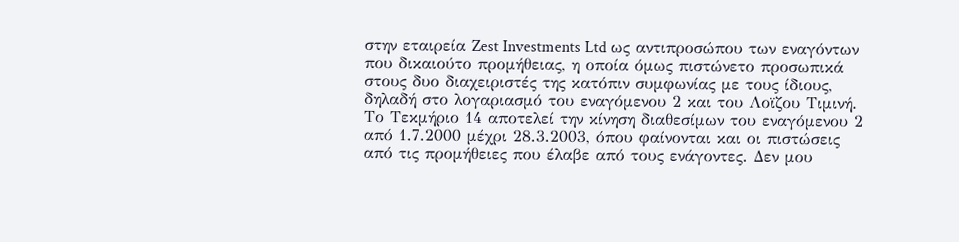στην εταιρεία Zest Investments Ltd ως αντιπροσώπου των εναγόντων που δικαιούτο προμήθειας, η οποία όμως πιστώνετο προσωπικά στους δυο διαχειριστές της κατόπιν συμφωνίας με τους ίδιους, δηλαδή στο λογαριασμό του εναγόμενου 2 και του Λοϊζου Τιμινή. Το Τεκμήριο 14 αποτελεί την κίνηση διαθεσίμων του εναγόμενου 2 από 1.7.2000 μέχρι 28.3.2003, όπου φαίνονται και οι πιστώσεις από τις προμήθειες που έλαβε από τους ενάγοντες. Δεν μου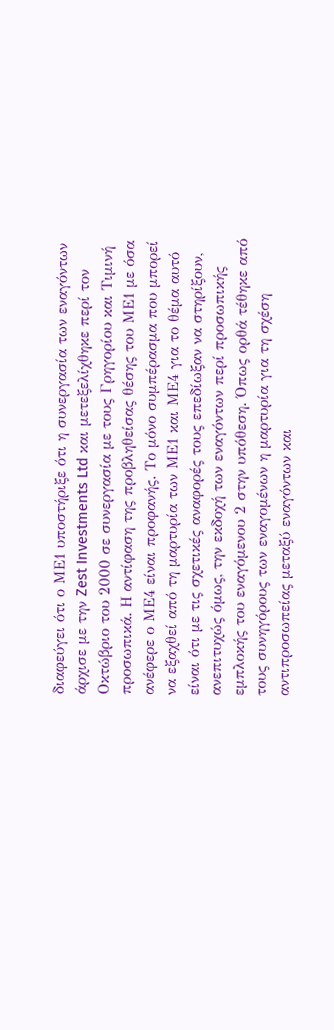διαφεύγει ότι ο ΜΕ1 υποστήριξε ότι η συνεργασία των εναγόντων άρχισε με την Zest Investments Ltd και μετεξελίχθηκε περί τον Οκτώβριο του 2000 σε συνεργασία με τους Γρηγορίου και Τιμινή προσωπικά. Η αντίφαση της προβληθείσας θέσης του ΜΕ1 με όσα ανέφερε ο ΜΕ4 είναι προφανής. Το μόνο συμπέρασμα που μπορεί να εξαχθεί από τη μαρτυρία των ΜΕ1 και ΜΕ4 για το θέμα αυτό είναι ότι με τις σχετικές αναφορές τους επεδίωξαν να στηρίξουν, ανεπιτυχώς όμως, την εκδοχή των εναγόντων περί προσωπικής εμπλοκής του εναγόμενου 2 στην υπόθεση. Όπως ορθά τέθηκε από τους συνηγόρους των εναγομένων η μαρτυρία για τη σχέση αντιπροσωπείας μεταξύ εναγόντων και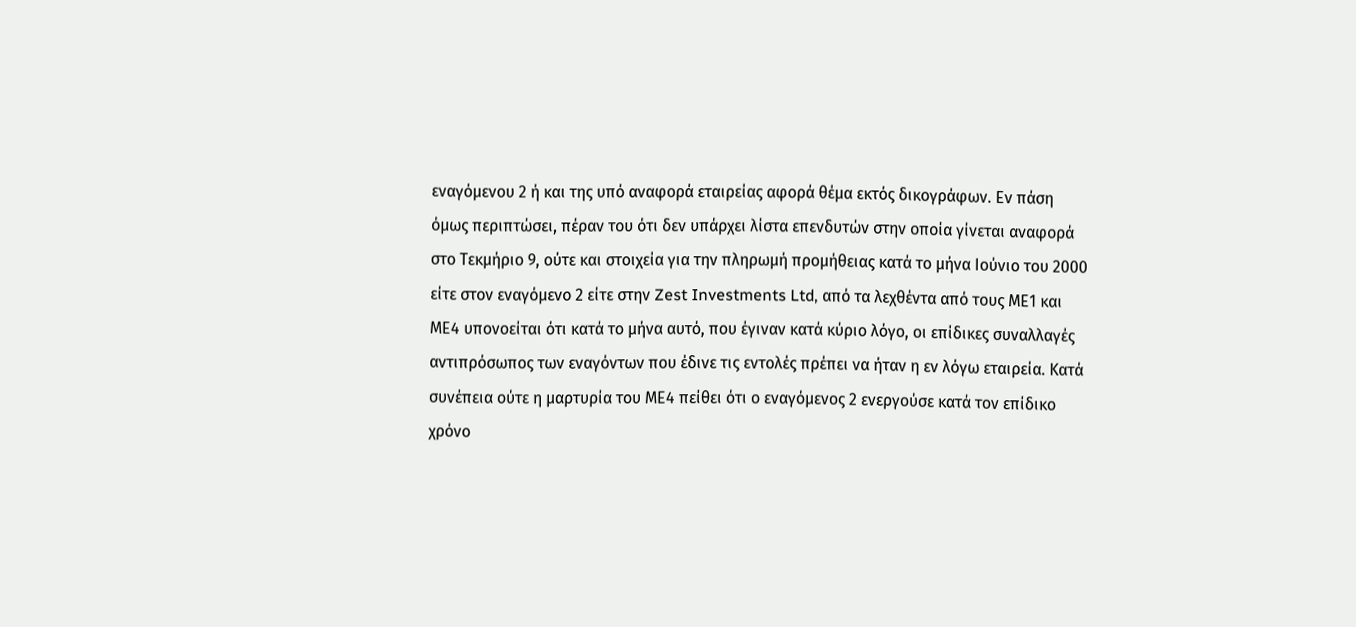εναγόμενου 2 ή και της υπό αναφορά εταιρείας αφορά θέμα εκτός δικογράφων. Εν πάση όμως περιπτώσει, πέραν του ότι δεν υπάρχει λίστα επενδυτών στην οποία γίνεται αναφορά στο Τεκμήριο 9, ούτε και στοιχεία για την πληρωμή προμήθειας κατά το μήνα Ιούνιο του 2000 είτε στον εναγόμενο 2 είτε στην Zest Investments Ltd, από τα λεχθέντα από τους ΜΕ1 και ΜΕ4 υπονοείται ότι κατά το μήνα αυτό, που έγιναν κατά κύριο λόγο, οι επίδικες συναλλαγές αντιπρόσωπος των εναγόντων που έδινε τις εντολές πρέπει να ήταν η εν λόγω εταιρεία. Κατά συνέπεια ούτε η μαρτυρία του ΜΕ4 πείθει ότι ο εναγόμενος 2 ενεργούσε κατά τον επίδικο χρόνο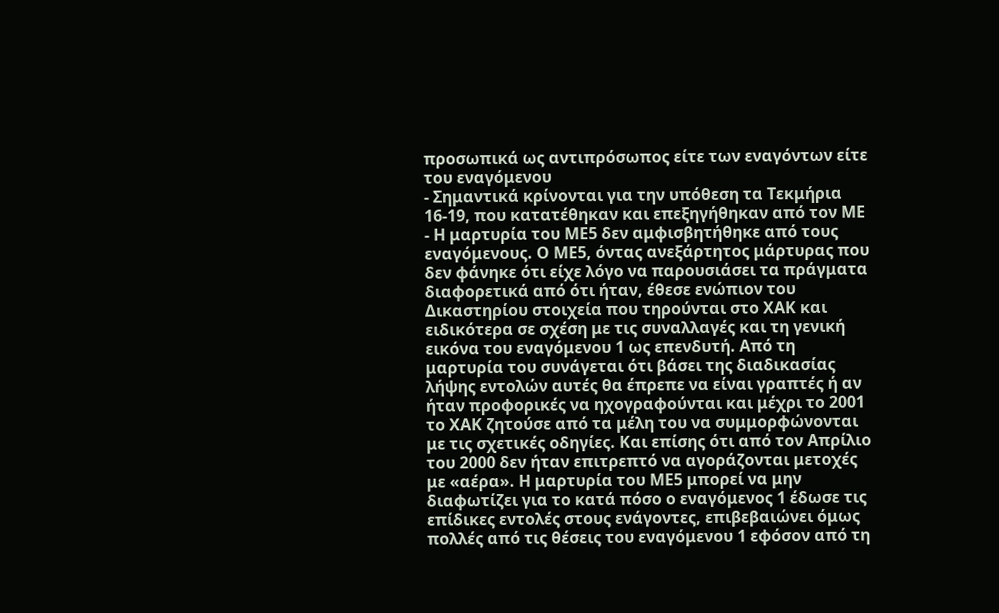προσωπικά ως αντιπρόσωπος είτε των εναγόντων είτε του εναγόμενου
- Σημαντικά κρίνονται για την υπόθεση τα Τεκμήρια 16-19, που κατατέθηκαν και επεξηγήθηκαν από τον ΜΕ
- Η μαρτυρία του ΜΕ5 δεν αμφισβητήθηκε από τους εναγόμενους. Ο ΜΕ5, όντας ανεξάρτητος μάρτυρας που δεν φάνηκε ότι είχε λόγο να παρουσιάσει τα πράγματα διαφορετικά από ότι ήταν, έθεσε ενώπιον του Δικαστηρίου στοιχεία που τηρούνται στο ΧΑΚ και ειδικότερα σε σχέση με τις συναλλαγές και τη γενική εικόνα του εναγόμενου 1 ως επενδυτή. Από τη μαρτυρία του συνάγεται ότι βάσει της διαδικασίας λήψης εντολών αυτές θα έπρεπε να είναι γραπτές ή αν ήταν προφορικές να ηχογραφούνται και μέχρι το 2001 το ΧΑΚ ζητούσε από τα μέλη του να συμμορφώνονται με τις σχετικές οδηγίες. Και επίσης ότι από τον Απρίλιο του 2000 δεν ήταν επιτρεπτό να αγοράζονται μετοχές με «αέρα». Η μαρτυρία του ΜΕ5 μπορεί να μην διαφωτίζει για το κατά πόσο ο εναγόμενος 1 έδωσε τις επίδικες εντολές στους ενάγοντες, επιβεβαιώνει όμως πολλές από τις θέσεις του εναγόμενου 1 εφόσον από τη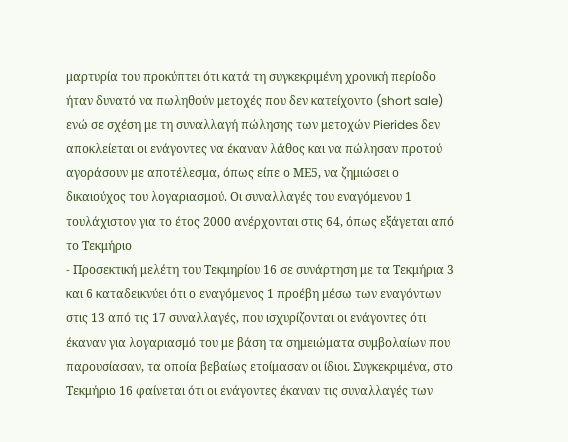μαρτυρία του προκύπτει ότι κατά τη συγκεκριμένη χρονική περίοδο ήταν δυνατό να πωληθούν μετοχές που δεν κατείχοντο (short sale) ενώ σε σχέση με τη συναλλαγή πώλησης των μετοχών Pierides δεν αποκλείεται οι ενάγοντες να έκαναν λάθος και να πώλησαν προτού αγοράσουν με αποτέλεσμα, όπως είπε ο ΜΕ5, να ζημιώσει ο δικαιούχος του λογαριασμού. Οι συναλλαγές του εναγόμενου 1 τουλάχιστον για το έτος 2000 ανέρχονται στις 64, όπως εξάγεται από το Τεκμήριο
- Προσεκτική μελέτη του Τεκμηρίου 16 σε συνάρτηση με τα Τεκμήρια 3 και 6 καταδεικνύει ότι ο εναγόμενος 1 προέβη μέσω των εναγόντων στις 13 από τις 17 συναλλαγές, που ισχυρίζονται οι ενάγοντες ότι έκαναν για λογαριασμό του με βάση τα σημειώματα συμβολαίων που παρουσίασαν, τα οποία βεβαίως ετοίμασαν οι ίδιοι. Συγκεκριμένα, στο Τεκμήριο 16 φαίνεται ότι οι ενάγοντες έκαναν τις συναλλαγές των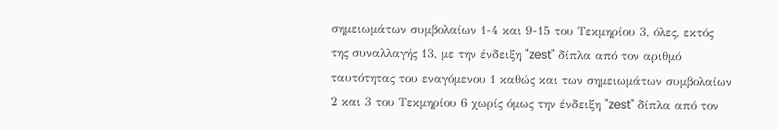σημειωμάτων συμβολαίων 1-4 και 9-15 του Τεκμηρίου 3, όλες, εκτός της συναλλαγής 13, με την ένδειξη "zest" δίπλα από τον αριθμό ταυτότητας του εναγόμενου 1 καθώς και των σημειωμάτων συμβολαίων 2 και 3 του Τεκμηρίου 6 χωρίς όμως την ένδειξη "zest" δίπλα από τον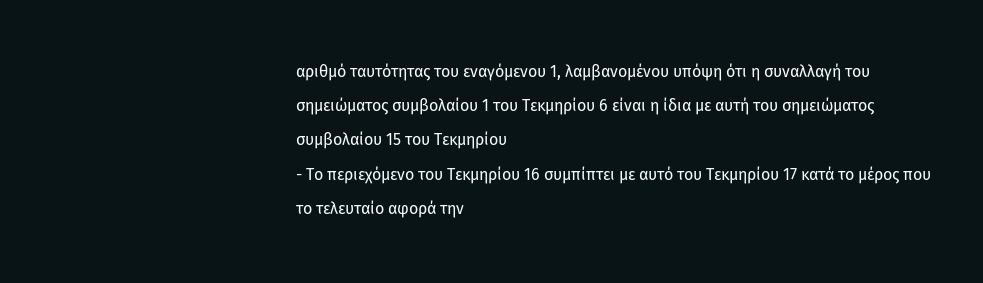αριθμό ταυτότητας του εναγόμενου 1, λαμβανομένου υπόψη ότι η συναλλαγή του σημειώματος συμβολαίου 1 του Τεκμηρίου 6 είναι η ίδια με αυτή του σημειώματος συμβολαίου 15 του Τεκμηρίου
- Το περιεχόμενο του Τεκμηρίου 16 συμπίπτει με αυτό του Τεκμηρίου 17 κατά το μέρος που το τελευταίο αφορά την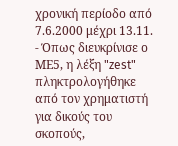χρονική περίοδο από 7.6.2000 μέχρι 13.11.
- Όπως διευκρίνισε ο ΜΕ5, η λέξη "zest" πληκτρολογήθηκε από τον χρηματιστή για δικούς του σκοπούς,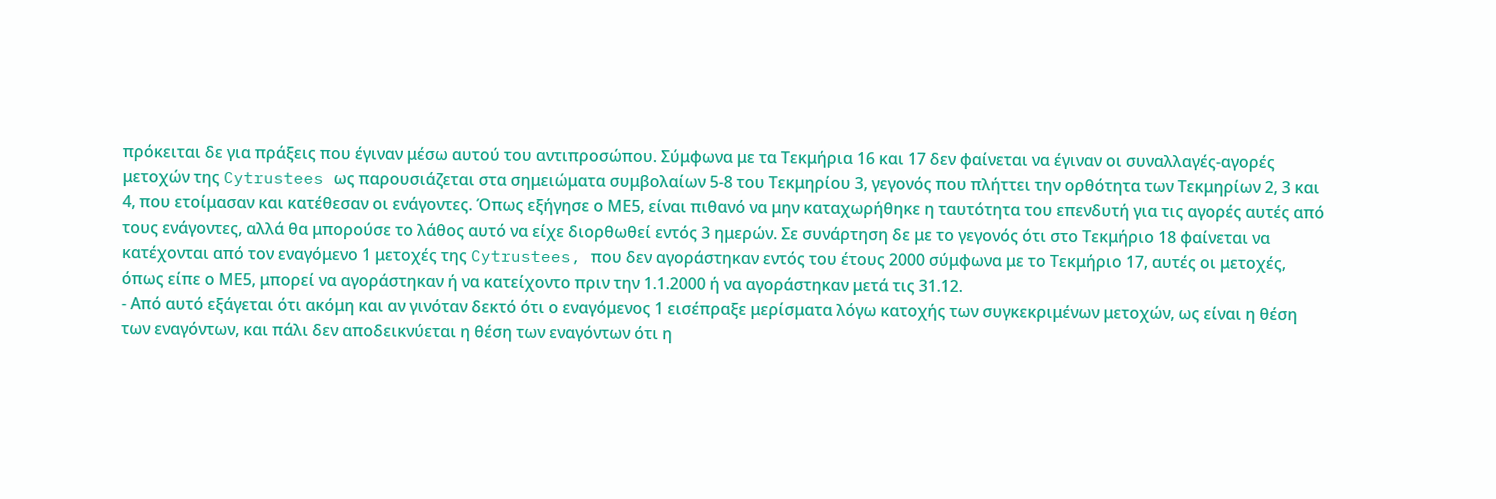πρόκειται δε για πράξεις που έγιναν μέσω αυτού του αντιπροσώπου. Σύμφωνα με τα Τεκμήρια 16 και 17 δεν φαίνεται να έγιναν οι συναλλαγές-αγορές μετοχών της Cytrustees ως παρουσιάζεται στα σημειώματα συμβολαίων 5-8 του Τεκμηρίου 3, γεγονός που πλήττει την ορθότητα των Τεκμηρίων 2, 3 και 4, που ετοίμασαν και κατέθεσαν οι ενάγοντες. Όπως εξήγησε ο ΜΕ5, είναι πιθανό να μην καταχωρήθηκε η ταυτότητα του επενδυτή για τις αγορές αυτές από τους ενάγοντες, αλλά θα μπορούσε το λάθος αυτό να είχε διορθωθεί εντός 3 ημερών. Σε συνάρτηση δε με το γεγονός ότι στο Τεκμήριο 18 φαίνεται να κατέχονται από τον εναγόμενο 1 μετοχές της Cytrustees, που δεν αγοράστηκαν εντός του έτους 2000 σύμφωνα με το Τεκμήριο 17, αυτές οι μετοχές, όπως είπε ο ΜΕ5, μπορεί να αγοράστηκαν ή να κατείχοντο πριν την 1.1.2000 ή να αγοράστηκαν μετά τις 31.12.
- Από αυτό εξάγεται ότι ακόμη και αν γινόταν δεκτό ότι ο εναγόμενος 1 εισέπραξε μερίσματα λόγω κατοχής των συγκεκριμένων μετοχών, ως είναι η θέση των εναγόντων, και πάλι δεν αποδεικνύεται η θέση των εναγόντων ότι η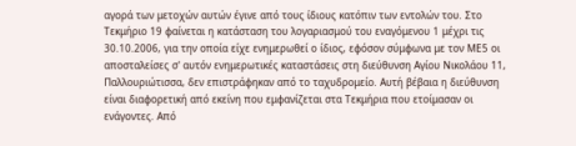αγορά των μετοχών αυτών έγινε από τους ίδιους κατόπιν των εντολών του. Στο Τεκμήριο 19 φαίνεται η κατάσταση του λογαριασμού του εναγόμενου 1 μέχρι τις 30.10.2006, για την οποία είχε ενημερωθεί ο ίδιος, εφόσον σύμφωνα με τον ΜΕ5 οι αποσταλείσες σ' αυτόν ενημερωτικές καταστάσεις στη διεύθυνση Αγίου Νικολάου 11, Παλλουριώτισσα, δεν επιστράφηκαν από το ταχυδρομείο. Αυτή βέβαια η διεύθυνση είναι διαφορετική από εκείνη που εμφανίζεται στα Τεκμήρια που ετοίμασαν οι ενάγοντες. Από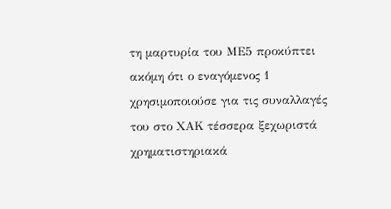τη μαρτυρία του ΜΕ5 προκύπτει ακόμη ότι ο εναγόμενος 1 χρησιμοποιούσε για τις συναλλαγές του στο ΧΑΚ τέσσερα ξεχωριστά χρηματιστηριακά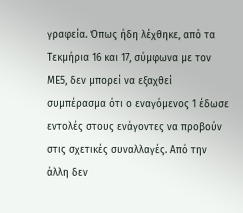γραφεία. Όπως ήδη λέχθηκε, από τα Τεκμήρια 16 και 17, σύμφωνα με τον ΜΕ5, δεν μπορεί να εξαχθεί συμπέρασμα ότι ο εναγόμενος 1 έδωσε εντολές στους ενάγοντες να προβούν στις σχετικές συναλλαγές. Από την άλλη δεν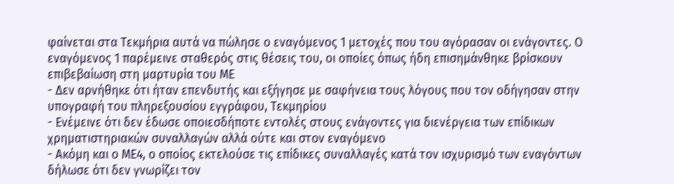φαίνεται στα Τεκμήρια αυτά να πώλησε ο εναγόμενος 1 μετοχές που του αγόρασαν οι ενάγοντες. Ο εναγόμενος 1 παρέμεινε σταθερός στις θέσεις του, οι οποίες όπως ήδη επισημάνθηκε βρίσκουν επιβεβαίωση στη μαρτυρία του ΜΕ
- Δεν αρνήθηκε ότι ήταν επενδυτής και εξήγησε με σαφήνεια τους λόγους που τον οδήγησαν στην υπογραφή του πληρεξουσίου εγγράφου, Τεκμηρίου
- Ενέμεινε ότι δεν έδωσε οποιεσδήποτε εντολές στους ενάγοντες για διενέργεια των επίδικων χρηματιστηριακών συναλλαγών αλλά ούτε και στον εναγόμενο
- Ακόμη και ο ΜΕ4, ο οποίος εκτελούσε τις επίδικες συναλλαγές κατά τον ισχυρισμό των εναγόντων δήλωσε ότι δεν γνωρίζει τον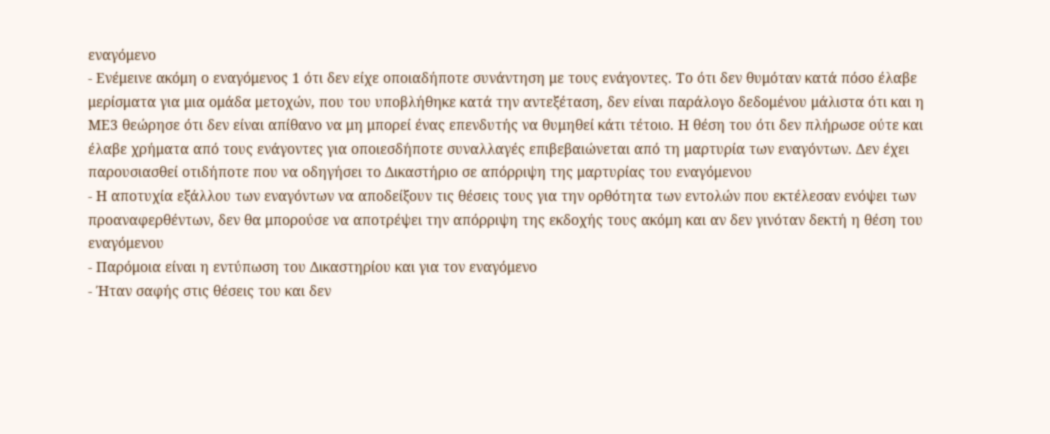εναγόμενο
- Ενέμεινε ακόμη ο εναγόμενος 1 ότι δεν είχε οποιαδήποτε συνάντηση με τους ενάγοντες. Το ότι δεν θυμόταν κατά πόσο έλαβε μερίσματα για μια ομάδα μετοχών, που του υποβλήθηκε κατά την αντεξέταση, δεν είναι παράλογο δεδομένου μάλιστα ότι και η ΜΕ3 θεώρησε ότι δεν είναι απίθανο να μη μπορεί ένας επενδυτής να θυμηθεί κάτι τέτοιο. Η θέση του ότι δεν πλήρωσε ούτε και έλαβε χρήματα από τους ενάγοντες για οποιεσδήποτε συναλλαγές επιβεβαιώνεται από τη μαρτυρία των εναγόντων. Δεν έχει παρουσιασθεί οτιδήποτε που να οδηγήσει το Δικαστήριο σε απόρριψη της μαρτυρίας του εναγόμενου
- Η αποτυχία εξάλλου των εναγόντων να αποδείξουν τις θέσεις τους για την ορθότητα των εντολών που εκτέλεσαν ενόψει των προαναφερθέντων, δεν θα μπορούσε να αποτρέψει την απόρριψη της εκδοχής τους ακόμη και αν δεν γινόταν δεκτή η θέση του εναγόμενου
- Παρόμοια είναι η εντύπωση του Δικαστηρίου και για τον εναγόμενο
- Ήταν σαφής στις θέσεις του και δεν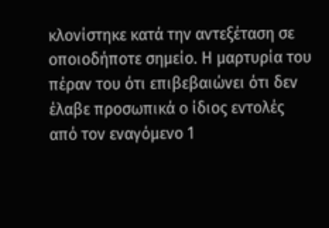κλονίστηκε κατά την αντεξέταση σε οποιοδήποτε σημείο. Η μαρτυρία του πέραν του ότι επιβεβαιώνει ότι δεν έλαβε προσωπικά ο ίδιος εντολές από τον εναγόμενο 1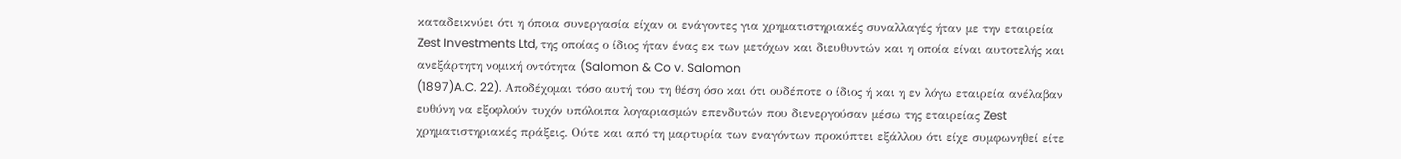καταδεικνύει ότι η όποια συνεργασία είχαν οι ενάγοντες για χρηματιστηριακές συναλλαγές ήταν με την εταιρεία Zest Investments Ltd, της οποίας ο ίδιος ήταν ένας εκ των μετόχων και διευθυντών και η οποία είναι αυτοτελής και ανεξάρτητη νομική οντότητα (Salomon & Co v. Salomon
(1897)A.C. 22). Αποδέχομαι τόσο αυτή του τη θέση όσο και ότι ουδέποτε ο ίδιος ή και η εν λόγω εταιρεία ανέλαβαν ευθύνη να εξοφλούν τυχόν υπόλοιπα λογαριασμών επενδυτών που διενεργούσαν μέσω της εταιρείας Zest χρηματιστηριακές πράξεις. Ούτε και από τη μαρτυρία των εναγόντων προκύπτει εξάλλου ότι είχε συμφωνηθεί είτε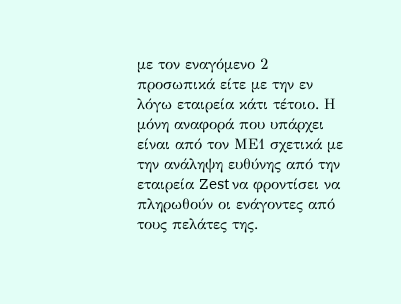με τον εναγόμενο 2 προσωπικά είτε με την εν λόγω εταιρεία κάτι τέτοιο. Η μόνη αναφορά που υπάρχει είναι από τον ΜΕ1 σχετικά με την ανάληψη ευθύνης από την εταιρεία Zest να φροντίσει να πληρωθούν οι ενάγοντες από τους πελάτες της.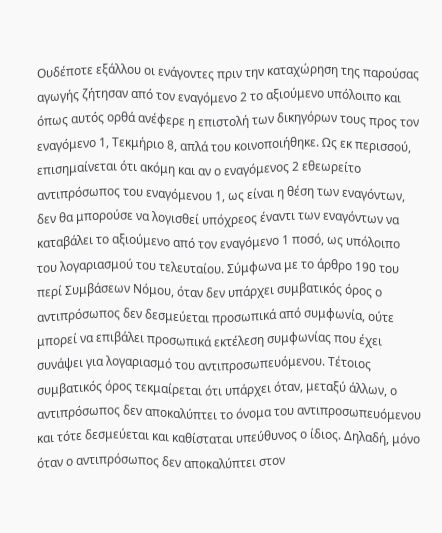Ουδέποτε εξάλλου οι ενάγοντες πριν την καταχώρηση της παρούσας αγωγής ζήτησαν από τον εναγόμενο 2 το αξιούμενο υπόλοιπο και όπως αυτός ορθά ανέφερε η επιστολή των δικηγόρων τους προς τον εναγόμενο 1, Τεκμήριο 8, απλά του κοινοποιήθηκε. Ως εκ περισσού, επισημαίνεται ότι ακόμη και αν ο εναγόμενος 2 εθεωρείτο αντιπρόσωπος του εναγόμενου 1, ως είναι η θέση των εναγόντων, δεν θα μπορούσε να λογισθεί υπόχρεος έναντι των εναγόντων να καταβάλει το αξιούμενο από τον εναγόμενο 1 ποσό, ως υπόλοιπο του λογαριασμού του τελευταίου. Σύμφωνα με το άρθρο 190 του περί Συμβάσεων Νόμου, όταν δεν υπάρχει συμβατικός όρος ο αντιπρόσωπος δεν δεσμεύεται προσωπικά από συμφωνία, ούτε μπορεί να επιβάλει προσωπικά εκτέλεση συμφωνίας που έχει συνάψει για λογαριασμό του αντιπροσωπευόμενου. Τέτοιος συμβατικός όρος τεκμαίρεται ότι υπάρχει όταν, μεταξύ άλλων, ο αντιπρόσωπος δεν αποκαλύπτει το όνομα του αντιπροσωπευόμενου και τότε δεσμεύεται και καθίσταται υπεύθυνος ο ίδιος. Δηλαδή, μόνο όταν ο αντιπρόσωπος δεν αποκαλύπτει στον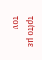τρίτο με τον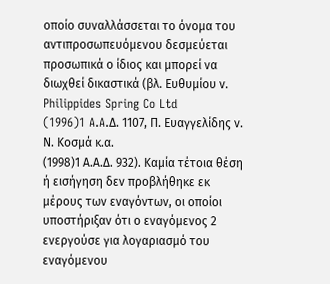οποίο συναλλάσσεται το όνομα του αντιπροσωπευόμενου δεσμεύεται προσωπικά ο ίδιος και μπορεί να διωχθεί δικαστικά (βλ. Ευθυμίου ν. Philippides Spring Co Ltd
(1996)1 A.A.Δ. 1107, Π. Ευαγγελίδης ν. Ν. Κοσμά κ.α.
(1998)1 Α.Α.Δ. 932). Καμία τέτοια θέση ή εισήγηση δεν προβλήθηκε εκ μέρους των εναγόντων, οι οποίοι υποστήριξαν ότι ο εναγόμενος 2 ενεργούσε για λογαριασμό του εναγόμενου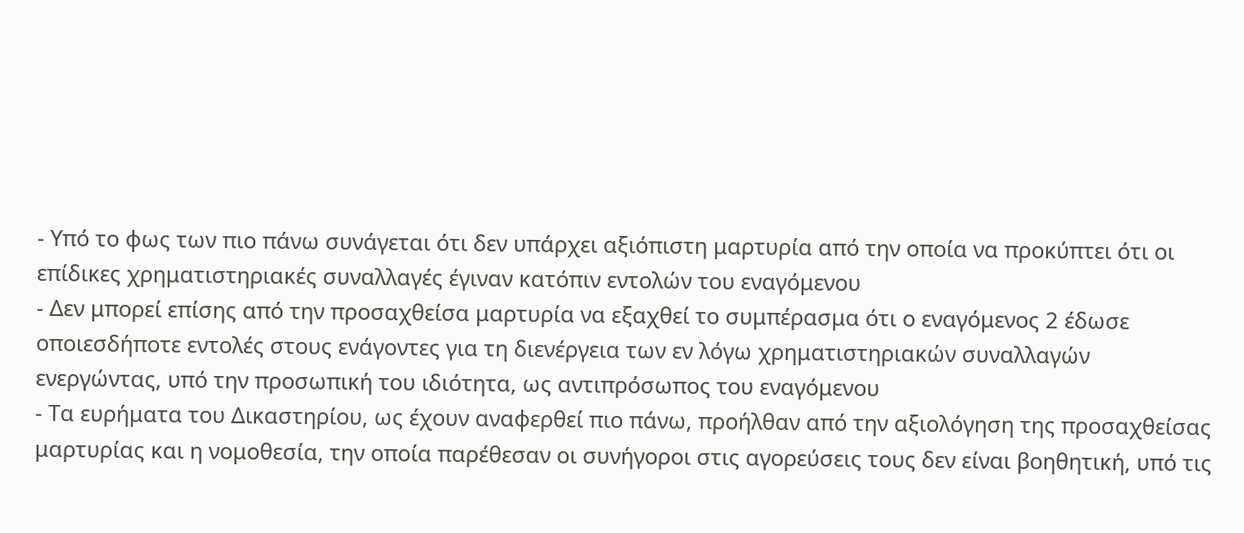- Υπό το φως των πιο πάνω συνάγεται ότι δεν υπάρχει αξιόπιστη μαρτυρία από την οποία να προκύπτει ότι οι επίδικες χρηματιστηριακές συναλλαγές έγιναν κατόπιν εντολών του εναγόμενου
- Δεν μπορεί επίσης από την προσαχθείσα μαρτυρία να εξαχθεί το συμπέρασμα ότι ο εναγόμενος 2 έδωσε οποιεσδήποτε εντολές στους ενάγοντες για τη διενέργεια των εν λόγω χρηματιστηριακών συναλλαγών ενεργώντας, υπό την προσωπική του ιδιότητα, ως αντιπρόσωπος του εναγόμενου
- Τα ευρήματα του Δικαστηρίου, ως έχουν αναφερθεί πιο πάνω, προήλθαν από την αξιολόγηση της προσαχθείσας μαρτυρίας και η νομοθεσία, την οποία παρέθεσαν οι συνήγοροι στις αγορεύσεις τους δεν είναι βοηθητική, υπό τις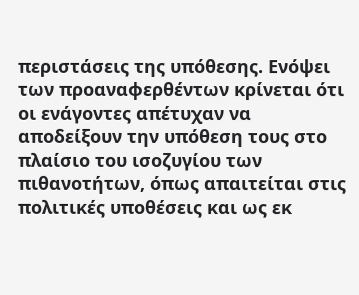περιστάσεις της υπόθεσης. Ενόψει των προαναφερθέντων κρίνεται ότι οι ενάγοντες απέτυχαν να αποδείξουν την υπόθεση τους στο πλαίσιο του ισοζυγίου των πιθανοτήτων, όπως απαιτείται στις πολιτικές υποθέσεις και ως εκ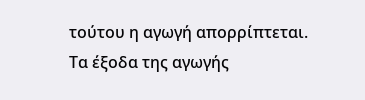τούτου η αγωγή απορρίπτεται. Τα έξοδα της αγωγής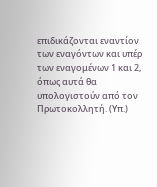επιδικάζονται εναντίον των εναγόντων και υπέρ των εναγομένων 1 και 2, όπως αυτά θα υπολογιστούν από τον Πρωτοκολλητή. (Υπ.)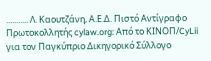........... Λ. Καουτζάνη, Α.Ε.Δ. Πιστό Αντίγραφο Πρωτοκολλητής cylaw.org: Από το ΚΙΝOΠ/CyLii για τον Παγκύπριο Δικηγορικό Σύλλογο